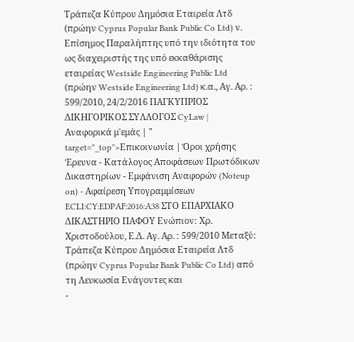Τράπεζα Κύπρου Δημόσια Εταιρεία Λτδ (πρώην Cyprus Popular Bank Public Co Ltd) ν. Επίσημος Παραλήπτης υπό την ιδιότητα του ως διαχειριστής της υπό εκκαθάρισης εταιρείας Westside Engineering Public Ltd (πρώην Westside Engineering Ltd) κ.α., Αγ. Αρ. : 599/2010, 24/2/2016 ΠΑΓΚΥΠΡΙΟΣ ΔΙΚΗΓΟΡΙΚΟΣ ΣΥΛΛΟΓΟΣ CyLaw | Αναφορικά μ'εμάς | " target="_top">Επικοινωνία | Όροι χρήσης Έρευνα - Κατάλογος Αποφάσεων Πρωτόδικων Δικαστηρίων - Εμφάνιση Αναφορών (Noteup on) - Αφαίρεση Υπογραμμίσεων ECLI:CY:EDPAF:2016:A38 ΣΤΟ ΕΠΑΡΧΙΑΚΟ ΔΙΚΑΣΤΗΡΙΟ ΠΑΦΟΥ Ενώπιον: Xρ. Χριστοδούλου, Ε.Δ. Αγ. Αρ. : 599/2010 Mεταξύ: Τράπεζα Κύπρου Δημόσια Εταιρεία Λτδ (πρώην Cyprus Popular Bank Public Co Ltd) από τη Λευκωσία Ενάγοντες και
-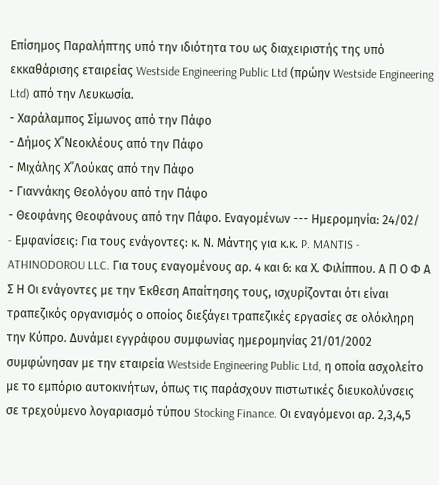Επίσημος Παραλήπτης υπό την ιδιότητα του ως διαχειριστής της υπό εκκαθάρισης εταιρείας Westside Engineering Public Ltd (πρώην Westside Engineering Ltd) από την Λευκωσία.
- Χαράλαμπος Σίμωνος από την Πάφο
- Δήμος Χ΄΄Νεοκλέους από την Πάφο
- Μιχάλης Χ΄΄Λούκας από την Πάφο
- Γιαννάκης Θεολόγου από την Πάφο
- Θεοφάνης Θεοφάνους από την Πάφο. Εναγομένων --- Ημερομηνία: 24/02/
- Eμφανίσεις: Για τους ενάγοντες: κ. Ν. Μάντης για κ.κ. P. MANTIS - ATHINODOROU LLC. Για τους εναγομένους αρ. 4 και 6: κα Χ. Φιλίππου. Α Π Ο Φ Α Σ Η Οι ενάγοντες με την Έκθεση Απαίτησης τους, ισχυρίζονται ότι είναι τραπεζικός οργανισμός ο οποίος διεξάγει τραπεζικές εργασίες σε ολόκληρη την Κύπρο. Δυνάμει εγγράφου συμφωνίας ημερομηνίας 21/01/2002 συμφώνησαν με την εταιρεία Westside Engineering Public Ltd, η οποία ασχολείτο με το εμπόριο αυτοκινήτων, όπως τις παράσχουν πιστωτικές διευκολύνσεις σε τρεχούμενο λογαριασμό τύπου Stocking Finance. Οι εναγόμενοι αρ. 2,3,4,5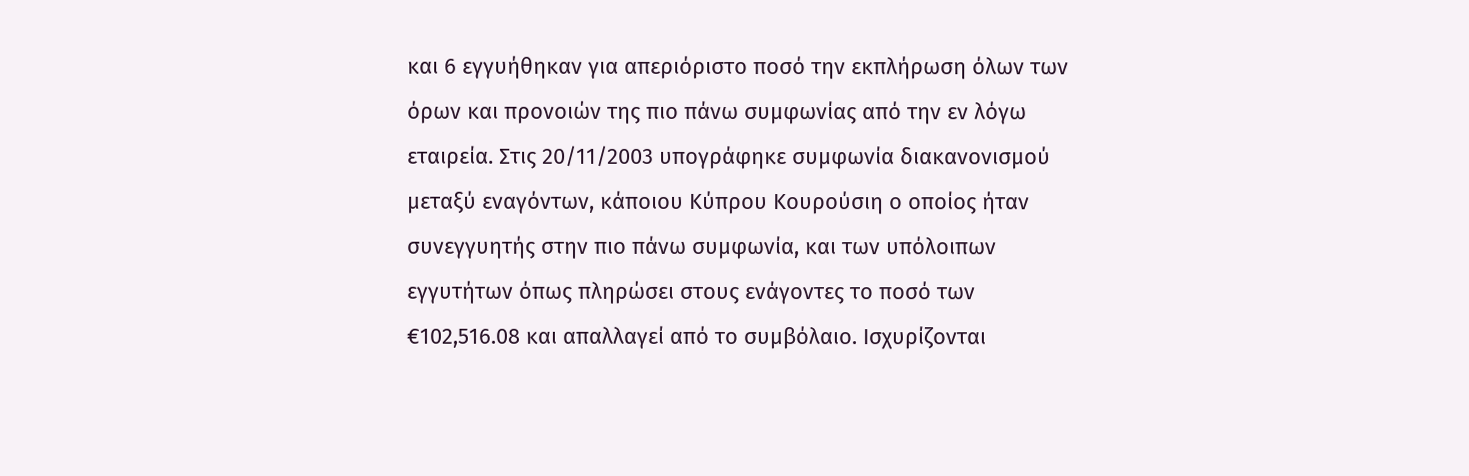και 6 εγγυήθηκαν για απεριόριστο ποσό την εκπλήρωση όλων των όρων και προνοιών της πιο πάνω συμφωνίας από την εν λόγω εταιρεία. Στις 20/11/2003 υπογράφηκε συμφωνία διακανονισμού μεταξύ εναγόντων, κάποιου Κύπρου Κουρούσιη ο οποίος ήταν συνεγγυητής στην πιο πάνω συμφωνία, και των υπόλοιπων εγγυτήτων όπως πληρώσει στους ενάγοντες το ποσό των €102,516.08 και απαλλαγεί από το συμβόλαιο. Ισχυρίζονται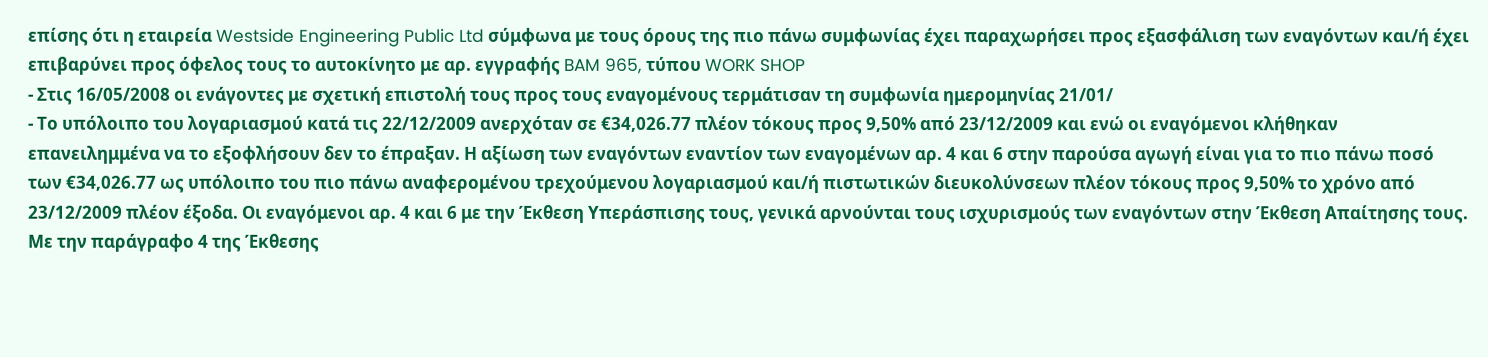επίσης ότι η εταιρεία Westside Engineering Public Ltd σύμφωνα με τους όρους της πιο πάνω συμφωνίας έχει παραχωρήσει προς εξασφάλιση των εναγόντων και/ή έχει επιβαρύνει προς όφελος τους το αυτοκίνητο με αρ. εγγραφής BAM 965, τύπου WORK SHOP
- Στις 16/05/2008 οι ενάγοντες με σχετική επιστολή τους προς τους εναγομένους τερμάτισαν τη συμφωνία ημερομηνίας 21/01/
- Το υπόλοιπο του λογαριασμού κατά τις 22/12/2009 ανερχόταν σε €34,026.77 πλέον τόκους προς 9,50% από 23/12/2009 και ενώ οι εναγόμενοι κλήθηκαν επανειλημμένα να το εξοφλήσουν δεν το έπραξαν. Η αξίωση των εναγόντων εναντίον των εναγομένων αρ. 4 και 6 στην παρούσα αγωγή είναι για το πιο πάνω ποσό των €34,026.77 ως υπόλοιπο του πιο πάνω αναφερομένου τρεχούμενου λογαριασμού και/ή πιστωτικών διευκολύνσεων πλέον τόκους προς 9,50% το χρόνο από 23/12/2009 πλέον έξοδα. Οι εναγόμενοι αρ. 4 και 6 με την Έκθεση Υπεράσπισης τους, γενικά αρνούνται τους ισχυρισμούς των εναγόντων στην Έκθεση Απαίτησης τους. Με την παράγραφο 4 της Έκθεσης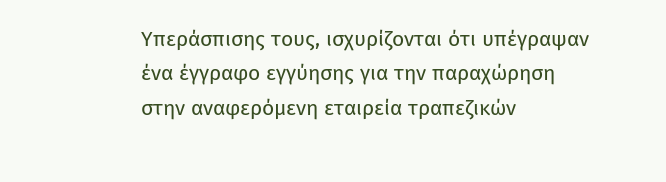Υπεράσπισης τους, ισχυρίζονται ότι υπέγραψαν ένα έγγραφο εγγύησης για την παραχώρηση στην αναφερόμενη εταιρεία τραπεζικών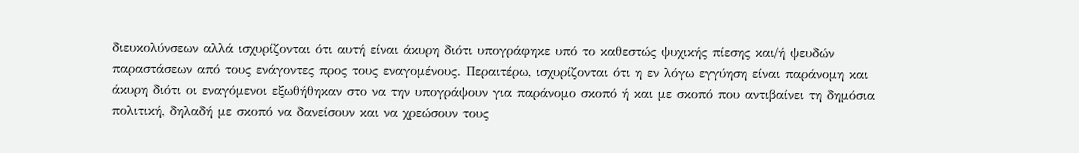διευκολύνσεων αλλά ισχυρίζονται ότι αυτή είναι άκυρη διότι υπογράφηκε υπό το καθεστώς ψυχικής πίεσης και/ή ψευδών παραστάσεων από τους ενάγοντες προς τους εναγομένους. Περαιτέρω, ισχυρίζονται ότι η εν λόγω εγγύηση είναι παράνομη και άκυρη διότι οι εναγόμενοι εξωθήθηκαν στο να την υπογράψουν για παράνομο σκοπό ή και με σκοπό που αντιβαίνει τη δημόσια πολιτική, δηλαδή με σκοπό να δανείσουν και να χρεώσουν τους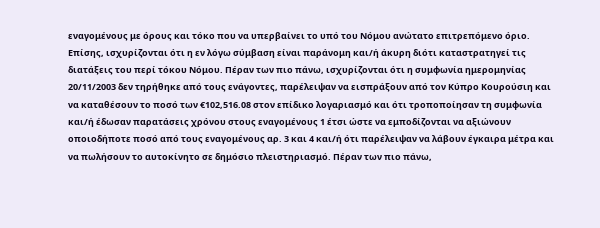εναγομένους με όρους και τόκο που να υπερβαίνει το υπό του Νόμου ανώτατο επιτρεπόμενο όριο. Επίσης, ισχυρίζονται ότι η εν λόγω σύμβαση είναι παράνομη και/ή άκυρη διότι καταστρατηγεί τις διατάξεις του περί τόκου Νόμου. Πέραν των πιο πάνω, ισχυρίζονται ότι η συμφωνία ημερομηνίας 20/11/2003 δεν τηρήθηκε από τους ενάγοντες, παρέλειψαν να εισπράξουν από τον Κύπρο Κουρούσιη και να καταθέσουν το ποσό των €102,516.08 στον επίδικο λογαριασμό και ότι τροποποίησαν τη συμφωνία και/ή έδωσαν παρατάσεις χρόνου στους εναγομένους 1 έτσι ώστε να εμποδίζονται να αξιώνουν οποιοδήποτε ποσό από τους εναγομένους αρ. 3 και 4 και/ή ότι παρέλειψαν να λάβουν έγκαιρα μέτρα και να πωλήσουν το αυτοκίνητο σε δημόσιο πλειστηριασμό. Πέραν των πιο πάνω,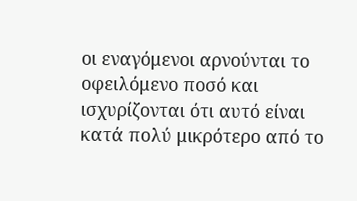οι εναγόμενοι αρνούνται το οφειλόμενο ποσό και ισχυρίζονται ότι αυτό είναι κατά πολύ μικρότερο από το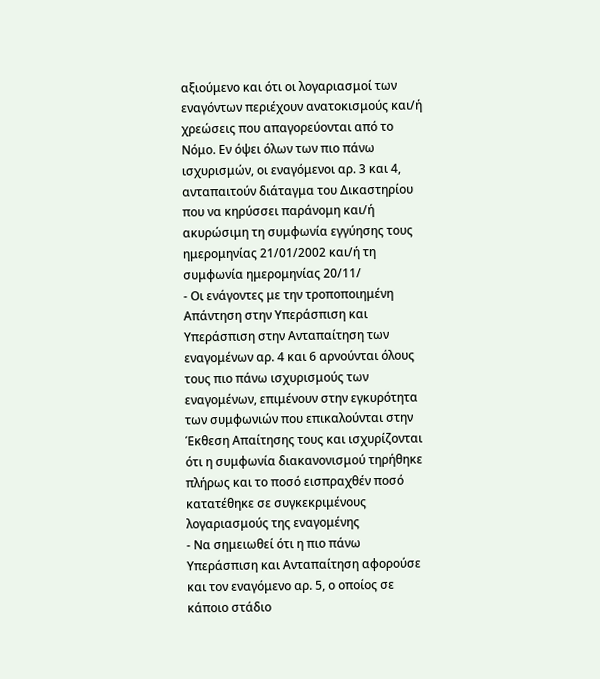αξιούμενο και ότι οι λογαριασμοί των εναγόντων περιέχουν ανατοκισμούς και/ή χρεώσεις που απαγορεύονται από το Νόμο. Εν όψει όλων των πιο πάνω ισχυρισμών, οι εναγόμενοι αρ. 3 και 4, ανταπαιτούν διάταγμα του Δικαστηρίου που να κηρύσσει παράνομη και/ή ακυρώσιμη τη συμφωνία εγγύησης τους ημερομηνίας 21/01/2002 και/ή τη συμφωνία ημερομηνίας 20/11/
- Οι ενάγοντες με την τροποποιημένη Απάντηση στην Υπεράσπιση και Υπεράσπιση στην Ανταπαίτηση των εναγομένων αρ. 4 και 6 αρνούνται όλους τους πιο πάνω ισχυρισμούς των εναγομένων, επιμένουν στην εγκυρότητα των συμφωνιών που επικαλούνται στην Έκθεση Απαίτησης τους και ισχυρίζονται ότι η συμφωνία διακανονισμού τηρήθηκε πλήρως και το ποσό εισπραχθέν ποσό κατατέθηκε σε συγκεκριμένους λογαριασμούς της εναγομένης
- Να σημειωθεί ότι η πιο πάνω Υπεράσπιση και Ανταπαίτηση αφορούσε και τον εναγόμενο αρ. 5, ο οποίος σε κάποιο στάδιο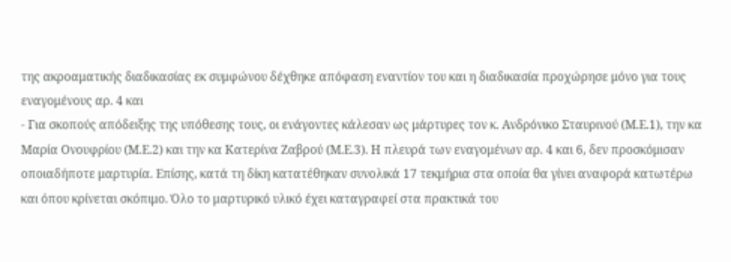της ακροαματικής διαδικασίας εκ συμφώνου δέχθηκε απόφαση εναντίον του και η διαδικασία προχώρησε μόνο για τους εναγομένους αρ. 4 και
- Για σκοπούς απόδειξης της υπόθεσης τους, οι ενάγοντες κάλεσαν ως μάρτυρες τον κ. Ανδρόνικο Σταυρινού (Μ.Ε.1), την κα Μαρία Ονουφρίου (Μ.Ε.2) και την κα Κατερίνα Ζαβρού (Μ.Ε.3). Η πλευρά των εναγομένων αρ. 4 και 6, δεν προσκόμισαν οποιαδήποτε μαρτυρία. Επίσης, κατά τη δίκη κατατέθηκαν συνολικά 17 τεκμήρια στα οποία θα γίνει αναφορά κατωτέρω και όπου κρίνεται σκόπιμο. Όλο το μαρτυρικό υλικό έχει καταγραφεί στα πρακτικά του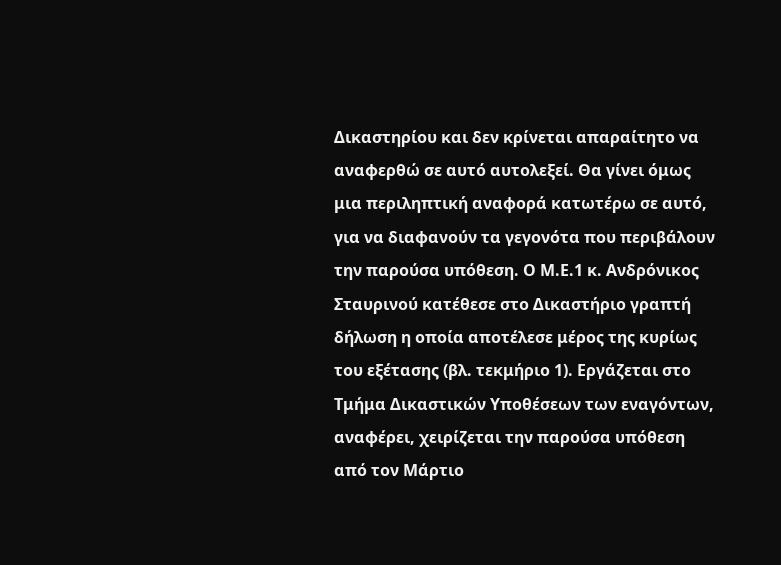Δικαστηρίου και δεν κρίνεται απαραίτητο να αναφερθώ σε αυτό αυτολεξεί. Θα γίνει όμως μια περιληπτική αναφορά κατωτέρω σε αυτό, για να διαφανούν τα γεγονότα που περιβάλουν την παρούσα υπόθεση. Ο Μ.Ε.1 κ. Aνδρόνικος Σταυρινού κατέθεσε στο Δικαστήριο γραπτή δήλωση η οποία αποτέλεσε μέρος της κυρίως του εξέτασης (βλ. τεκμήριο 1). Εργάζεται στο Τμήμα Δικαστικών Υποθέσεων των εναγόντων, αναφέρει, χειρίζεται την παρούσα υπόθεση από τον Μάρτιο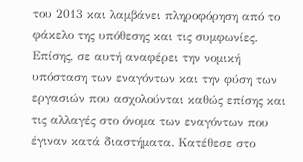του 2013 και λαμβάνει πληροφόρηση από το φάκελο της υπόθεσης και τις συμφωνίες. Επίσης, σε αυτή αναφέρει την νομική υπόσταση των εναγόντων και την φύση των εργασιών που ασχολούνται καθώς επίσης και τις αλλαγές στο όνομα των εναγόντων που έγιναν κατά διαστήματα. Κατέθεσε στο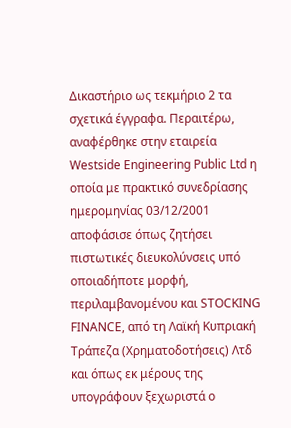Δικαστήριο ως τεκμήριο 2 τα σχετικά έγγραφα. Περαιτέρω, αναφέρθηκε στην εταιρεία Westside Engineering Public Ltd η οποία με πρακτικό συνεδρίασης ημερομηνίας 03/12/2001 αποφάσισε όπως ζητήσει πιστωτικές διευκολύνσεις υπό οποιαδήποτε μορφή, περιλαμβανομένου και STOCKING FINANCE, από τη Λαϊκή Κυπριακή Τράπεζα (Χρηματοδοτήσεις) Λτδ και όπως εκ μέρους της υπογράφουν ξεχωριστά ο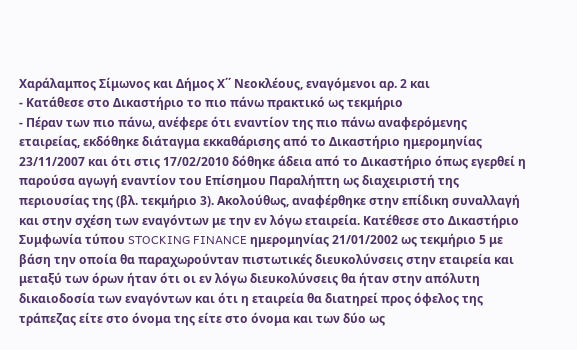Χαράλαμπος Σίμωνος και Δήμος Χ΄΄ Νεοκλέους, εναγόμενοι αρ. 2 και
- Κατάθεσε στο Δικαστήριο το πιο πάνω πρακτικό ως τεκμήριο
- Πέραν των πιο πάνω, ανέφερε ότι εναντίον της πιο πάνω αναφερόμενης εταιρείας, εκδόθηκε διάταγμα εκκαθάρισης από το Δικαστήριο ημερομηνίας 23/11/2007 και ότι στις 17/02/2010 δόθηκε άδεια από το Δικαστήριο όπως εγερθεί η παρούσα αγωγή εναντίον του Επίσημου Παραλήπτη ως διαχειριστή της περιουσίας της (βλ. τεκμήριο 3). Ακολούθως, αναφέρθηκε στην επίδικη συναλλαγή και στην σχέση των εναγόντων με την εν λόγω εταιρεία. Κατέθεσε στο Δικαστήριο Συμφωνία τύπου STOCKING FINANCE ημερομηνίας 21/01/2002 ως τεκμήριο 5 με βάση την οποία θα παραχωρούνταν πιστωτικές διευκολύνσεις στην εταιρεία και μεταξύ των όρων ήταν ότι οι εν λόγω διευκολύνσεις θα ήταν στην απόλυτη δικαιοδοσία των εναγόντων και ότι η εταιρεία θα διατηρεί προς όφελος της τράπεζας είτε στο όνομα της είτε στο όνομα και των δύο ως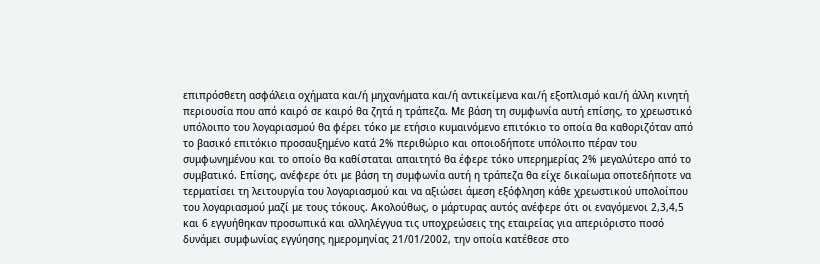επιπρόσθετη ασφάλεια οχήματα και/ή μηχανήματα και/ή αντικείμενα και/ή εξοπλισμό και/ή άλλη κινητή περιουσία που από καιρό σε καιρό θα ζητά η τράπεζα. Με βάση τη συμφωνία αυτή επίσης, το χρεωστικό υπόλοιπο του λογαριασμού θα φέρει τόκο με ετήσιο κυμαινόμενο επιτόκιο το οποία θα καθοριζόταν από το βασικό επιτόκιο προσαυξημένο κατά 2% περιθώριο και οποιοδήποτε υπόλοιπο πέραν του συμφωνημένου και το οποίο θα καθίσταται απαιτητό θα έφερε τόκο υπερημερίας 2% μεγαλύτερο από το συμβατικό. Επίσης, ανέφερε ότι με βάση τη συμφωνία αυτή η τράπεζα θα είχε δικαίωμα οποτεδήποτε να τερματίσει τη λειτουργία του λογαριασμού και να αξιώσει άμεση εξόφληση κάθε χρεωστικού υπολοίπου του λογαριασμού μαζί με τους τόκους. Ακολούθως, ο μάρτυρας αυτός ανέφερε ότι οι εναγόμενοι 2,3,4,5 και 6 εγγυήθηκαν προσωπικά και αλληλέγγυα τις υποχρεώσεις της εταιρείας για απεριόριστο ποσό δυνάμει συμφωνίας εγγύησης ημερομηνίας 21/01/2002, την οποία κατέθεσε στο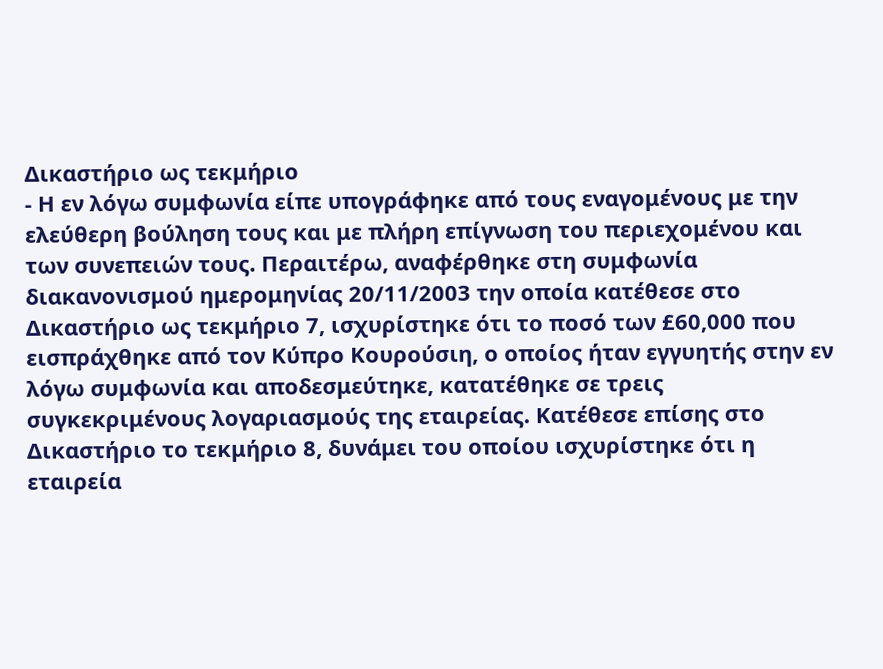Δικαστήριο ως τεκμήριο
- Η εν λόγω συμφωνία είπε υπογράφηκε από τους εναγομένους με την ελεύθερη βούληση τους και με πλήρη επίγνωση του περιεχομένου και των συνεπειών τους. Περαιτέρω, αναφέρθηκε στη συμφωνία διακανονισμού ημερομηνίας 20/11/2003 την οποία κατέθεσε στο Δικαστήριο ως τεκμήριο 7, ισχυρίστηκε ότι το ποσό των £60,000 που εισπράχθηκε από τον Κύπρο Κουρούσιη, ο οποίος ήταν εγγυητής στην εν λόγω συμφωνία και αποδεσμεύτηκε, κατατέθηκε σε τρεις συγκεκριμένους λογαριασμούς της εταιρείας. Κατέθεσε επίσης στο Δικαστήριο το τεκμήριο 8, δυνάμει του οποίου ισχυρίστηκε ότι η εταιρεία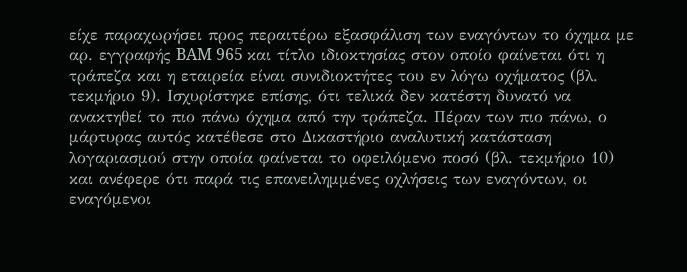είχε παραχωρήσει προς περαιτέρω εξασφάλιση των εναγόντων το όχημα με αρ. εγγραφής BAM 965 και τίτλο ιδιοκτησίας στον οποίο φαίνεται ότι η τράπεζα και η εταιρεία είναι συνιδιοκτήτες του εν λόγω οχήματος (βλ. τεκμήριο 9). Ισχυρίστηκε επίσης, ότι τελικά δεν κατέστη δυνατό να ανακτηθεί το πιο πάνω όχημα από την τράπεζα. Πέραν των πιο πάνω, ο μάρτυρας αυτός κατέθεσε στο Δικαστήριο αναλυτική κατάσταση λογαριασμού στην οποία φαίνεται το οφειλόμενο ποσό (βλ. τεκμήριο 10) και ανέφερε ότι παρά τις επανειλημμένες οχλήσεις των εναγόντων, οι εναγόμενοι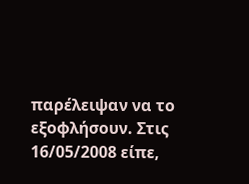παρέλειψαν να το εξοφλήσουν. Στις 16/05/2008 είπε,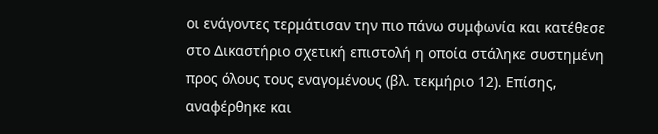οι ενάγοντες τερμάτισαν την πιο πάνω συμφωνία και κατέθεσε στο Δικαστήριο σχετική επιστολή η οποία στάληκε συστημένη προς όλους τους εναγομένους (βλ. τεκμήριο 12). Επίσης, αναφέρθηκε και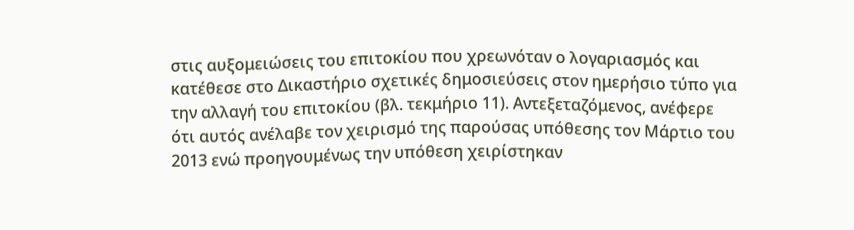στις αυξομειώσεις του επιτοκίου που χρεωνόταν ο λογαριασμός και κατέθεσε στο Δικαστήριο σχετικές δημοσιεύσεις στον ημερήσιο τύπο για την αλλαγή του επιτοκίου (βλ. τεκμήριο 11). Αντεξεταζόμενος, ανέφερε ότι αυτός ανέλαβε τον χειρισμό της παρούσας υπόθεσης τον Μάρτιο του 2013 ενώ προηγουμένως την υπόθεση χειρίστηκαν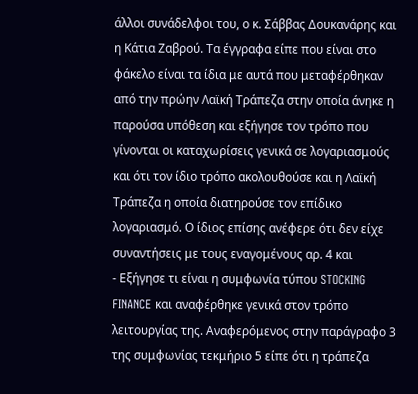άλλοι συνάδελφοι του, ο κ. Σάββας Δουκανάρης και η Κάτια Ζαβρού. Τα έγγραφα είπε που είναι στο φάκελο είναι τα ίδια με αυτά που μεταφέρθηκαν από την πρώην Λαϊκή Τράπεζα στην οποία άνηκε η παρούσα υπόθεση και εξήγησε τον τρόπο που γίνονται οι καταχωρίσεις γενικά σε λογαριασμούς και ότι τον ίδιο τρόπο ακολουθούσε και η Λαϊκή Τράπεζα η οποία διατηρούσε τον επίδικο λογαριασμό. Ο ίδιος επίσης ανέφερε ότι δεν είχε συναντήσεις με τους εναγομένους αρ. 4 και
- Εξήγησε τι είναι η συμφωνία τύπου STOCKING FINANCE και αναφέρθηκε γενικά στον τρόπο λειτουργίας της. Αναφερόμενος στην παράγραφο 3 της συμφωνίας τεκμήριο 5 είπε ότι η τράπεζα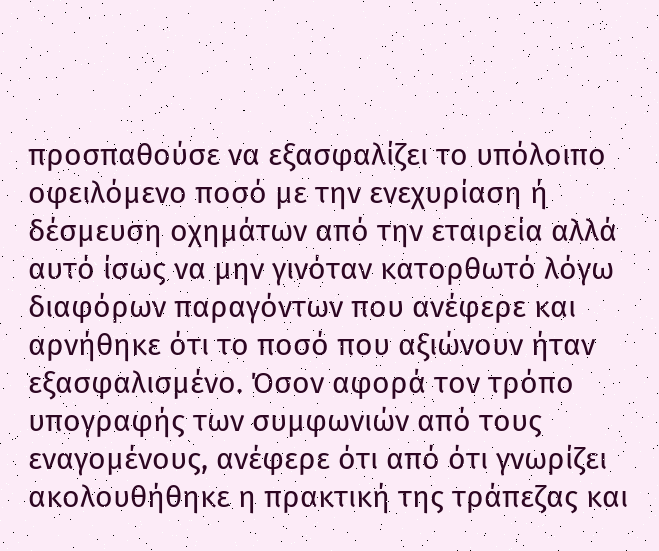προσπαθούσε να εξασφαλίζει το υπόλοιπο οφειλόμενο ποσό με την ενεχυρίαση ή δέσμευση οχημάτων από την εταιρεία αλλά αυτό ίσως να μην γινόταν κατορθωτό λόγω διαφόρων παραγόντων που ανέφερε και αρνήθηκε ότι το ποσό που αξιώνουν ήταν εξασφαλισμένο. Όσον αφορά τον τρόπο υπογραφής των συμφωνιών από τους εναγομένους, ανέφερε ότι από ότι γνωρίζει ακολουθήθηκε η πρακτική της τράπεζας και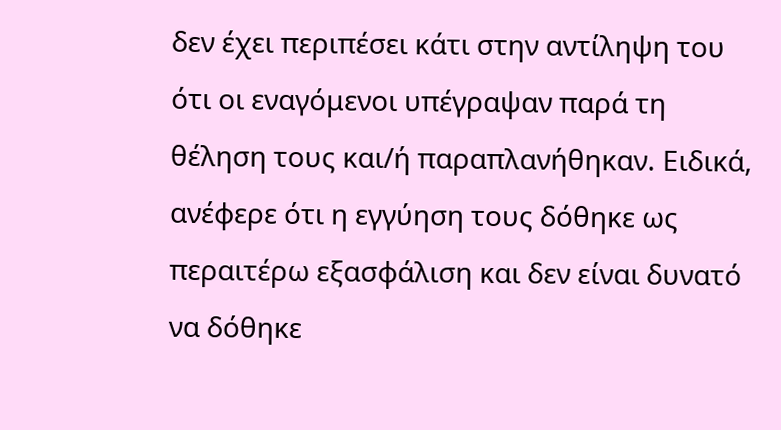δεν έχει περιπέσει κάτι στην αντίληψη του ότι οι εναγόμενοι υπέγραψαν παρά τη θέληση τους και/ή παραπλανήθηκαν. Ειδικά, ανέφερε ότι η εγγύηση τους δόθηκε ως περαιτέρω εξασφάλιση και δεν είναι δυνατό να δόθηκε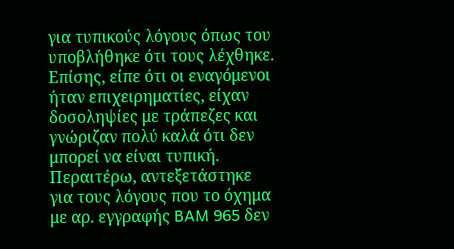για τυπικούς λόγους όπως του υποβλήθηκε ότι τους λέχθηκε. Επίσης, είπε ότι οι εναγόμενοι ήταν επιχειρηματίες, είχαν δοσοληψίες με τράπεζες και γνώριζαν πολύ καλά ότι δεν μπορεί να είναι τυπική. Περαιτέρω, αντεξετάστηκε για τους λόγους που το όχημα με αρ. εγγραφής BAM 965 δεν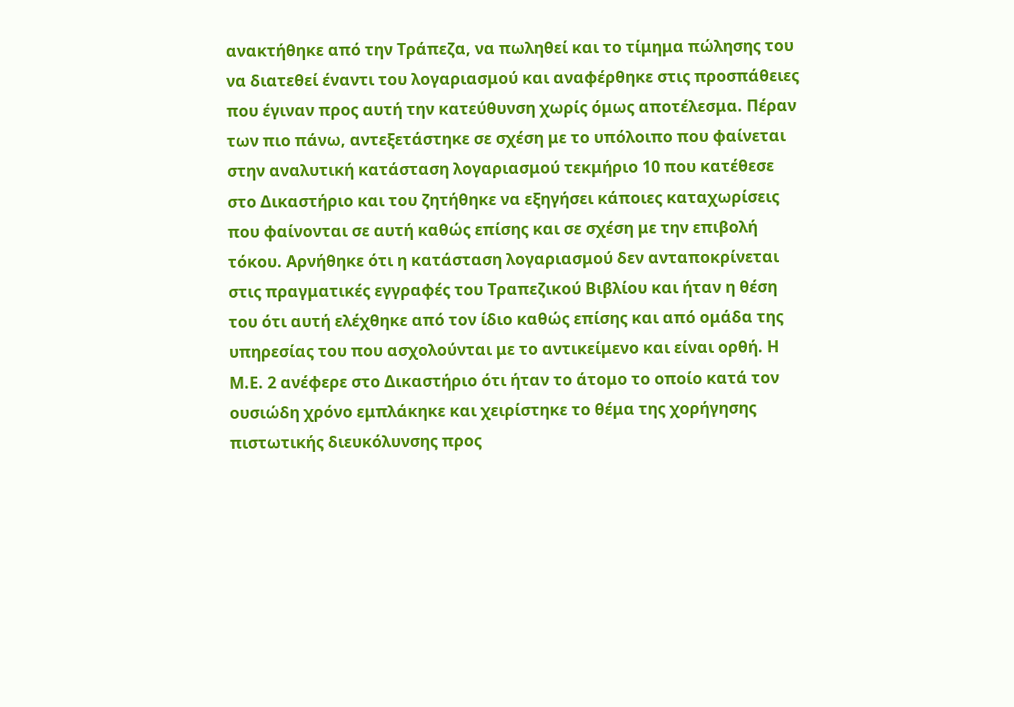ανακτήθηκε από την Τράπεζα, να πωληθεί και το τίμημα πώλησης του να διατεθεί έναντι του λογαριασμού και αναφέρθηκε στις προσπάθειες που έγιναν προς αυτή την κατεύθυνση χωρίς όμως αποτέλεσμα. Πέραν των πιο πάνω, αντεξετάστηκε σε σχέση με το υπόλοιπο που φαίνεται στην αναλυτική κατάσταση λογαριασμού τεκμήριο 10 που κατέθεσε στο Δικαστήριο και του ζητήθηκε να εξηγήσει κάποιες καταχωρίσεις που φαίνονται σε αυτή καθώς επίσης και σε σχέση με την επιβολή τόκου. Αρνήθηκε ότι η κατάσταση λογαριασμού δεν ανταποκρίνεται στις πραγματικές εγγραφές του Τραπεζικού Βιβλίου και ήταν η θέση του ότι αυτή ελέχθηκε από τον ίδιο καθώς επίσης και από ομάδα της υπηρεσίας του που ασχολούνται με το αντικείμενο και είναι ορθή. Η Μ.Ε. 2 ανέφερε στο Δικαστήριο ότι ήταν το άτομο το οποίο κατά τον ουσιώδη χρόνο εμπλάκηκε και χειρίστηκε το θέμα της χορήγησης πιστωτικής διευκόλυνσης προς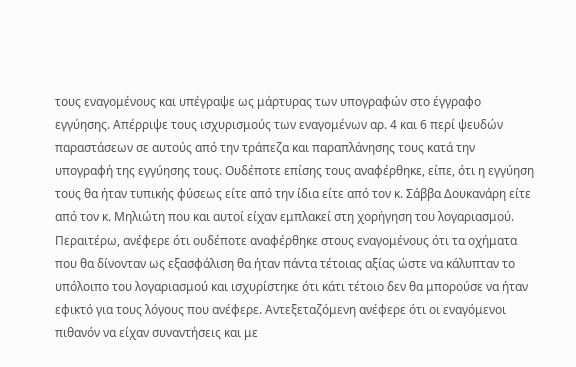τους εναγομένους και υπέγραψε ως μάρτυρας των υπογραφών στο έγγραφο εγγύησης. Απέρριψε τους ισχυρισμούς των εναγομένων αρ. 4 και 6 περί ψευδών παραστάσεων σε αυτούς από την τράπεζα και παραπλάνησης τους κατά την υπογραφή της εγγύησης τους. Ουδέποτε επίσης τους αναφέρθηκε, είπε, ότι η εγγύηση τους θα ήταν τυπικής φύσεως είτε από την ίδια είτε από τον κ. Σάββα Δουκανάρη είτε από τον κ. Μηλιώτη που και αυτοί είχαν εμπλακεί στη χορήγηση του λογαριασμού. Περαιτέρω, ανέφερε ότι ουδέποτε αναφέρθηκε στους εναγομένους ότι τα οχήματα που θα δίνονταν ως εξασφάλιση θα ήταν πάντα τέτοιας αξίας ώστε να κάλυπταν το υπόλοιπο του λογαριασμού και ισχυρίστηκε ότι κάτι τέτοιο δεν θα μπορούσε να ήταν εφικτό για τους λόγους που ανέφερε. Αντεξεταζόμενη ανέφερε ότι οι εναγόμενοι πιθανόν να είχαν συναντήσεις και με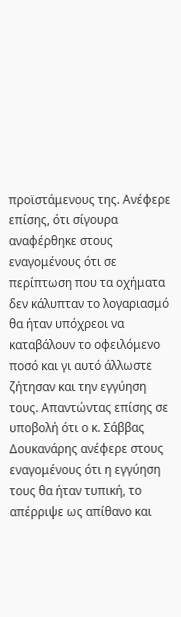προϊστάμενους της. Ανέφερε επίσης, ότι σίγουρα αναφέρθηκε στους εναγομένους ότι σε περίπτωση που τα οχήματα δεν κάλυπταν το λογαριασμό θα ήταν υπόχρεοι να καταβάλουν το οφειλόμενο ποσό και γι αυτό άλλωστε ζήτησαν και την εγγύηση τους. Απαντώντας επίσης σε υποβολή ότι ο κ. Σάββας Δουκανάρης ανέφερε στους εναγομένους ότι η εγγύηση τους θα ήταν τυπική, το απέρριψε ως απίθανο και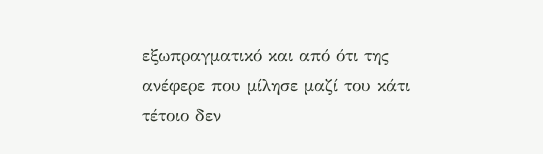εξωπραγματικό και από ότι της ανέφερε που μίλησε μαζί του κάτι τέτοιο δεν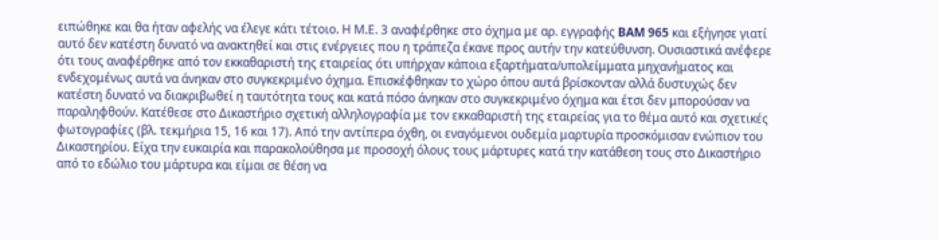ειπώθηκε και θα ήταν αφελής να έλεγε κάτι τέτοιο. Η Μ.Ε. 3 αναφέρθηκε στο όχημα με αρ. εγγραφής BAM 965 και εξήγησε γιατί αυτό δεν κατέστη δυνατό να ανακτηθεί και στις ενέργειες που η τράπεζα έκανε προς αυτήν την κατεύθυνση. Ουσιαστικά ανέφερε ότι τους αναφέρθηκε από τον εκκαθαριστή της εταιρείας ότι υπήρχαν κάποια εξαρτήματα/υπολείμματα μηχανήματος και ενδεχομένως αυτά να άνηκαν στο συγκεκριμένο όχημα. Επισκέφθηκαν το χώρο όπου αυτά βρίσκονταν αλλά δυστυχώς δεν κατέστη δυνατό να διακριβωθεί η ταυτότητα τους και κατά πόσο άνηκαν στο συγκεκριμένο όχημα και έτσι δεν μπορούσαν να παραληφθούν. Κατέθεσε στο Δικαστήριο σχετική αλληλογραφία με τον εκκαθαριστή της εταιρείας για το θέμα αυτό και σχετικές φωτογραφίες (βλ. τεκμήρια 15, 16 και 17). Από την αντίπερα όχθη, οι εναγόμενοι ουδεμία μαρτυρία προσκόμισαν ενώπιον του Δικαστηρίου. Είχα την ευκαιρία και παρακολούθησα με προσοχή όλους τους μάρτυρες κατά την κατάθεση τους στο Δικαστήριο από το εδώλιο του μάρτυρα και είμαι σε θέση να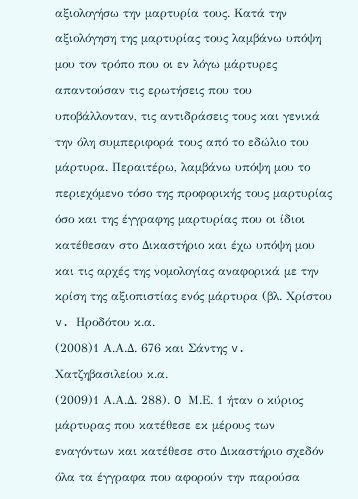αξιολογήσω την μαρτυρία τους. Κατά την αξιολόγηση της μαρτυρίας τους λαμβάνω υπόψη μου τον τρόπο που οι εν λόγω μάρτυρες απαντούσαν τις ερωτήσεις που του υποβάλλονταν, τις αντιδράσεις τους και γενικά την όλη συμπεριφορά τους από το εδώλιο του μάρτυρα. Περαιτέρω, λαμβάνω υπόψη μου το περιεχόμενο τόσο της προφορικής τους μαρτυρίας όσο και της έγγραφης μαρτυρίας που οι ίδιοι κατέθεσαν στο Δικαστήριο και έχω υπόψη μου και τις αρχές της νομολογίας αναφορικά με την κρίση της αξιοπιστίας ενός μάρτυρα (βλ. Χρίστου v. Ηροδότου κ.α.
(2008)1 Α.Α.Δ. 676 και Σάντης v. Χατζηβασιλείου κ.α.
(2009)1 Α.Α.Δ. 288). O Μ.Ε. 1 ήταν ο κύριος μάρτυρας που κατέθεσε εκ μέρους των εναγόντων και κατέθεσε στο Δικαστήριο σχεδόν όλα τα έγγραφα που αφορούν την παρούσα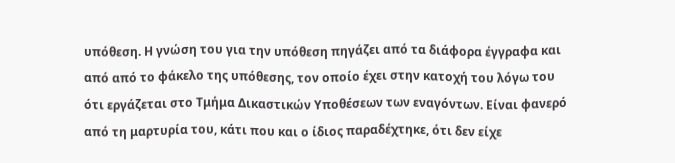υπόθεση. Η γνώση του για την υπόθεση πηγάζει από τα διάφορα έγγραφα και από από το φάκελο της υπόθεσης, τον οποίο έχει στην κατοχή του λόγω του ότι εργάζεται στο Τμήμα Δικαστικών Υποθέσεων των εναγόντων. Είναι φανερό από τη μαρτυρία του, κάτι που και ο ίδιος παραδέχτηκε, ότι δεν είχε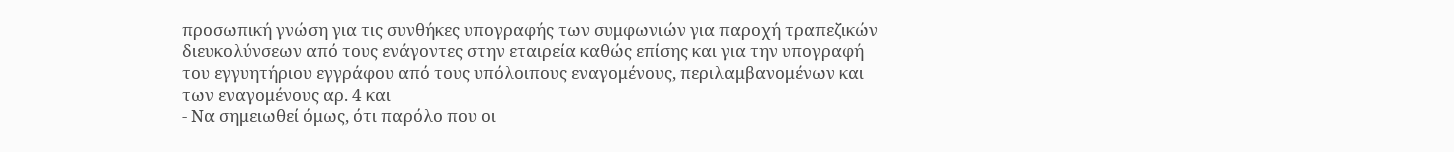προσωπική γνώση για τις συνθήκες υπογραφής των συμφωνιών για παροχή τραπεζικών διευκολύνσεων από τους ενάγοντες στην εταιρεία καθώς επίσης και για την υπογραφή του εγγυητήριου εγγράφου από τους υπόλοιπους εναγομένους, περιλαμβανομένων και των εναγομένους αρ. 4 και
- Να σημειωθεί όμως, ότι παρόλο που οι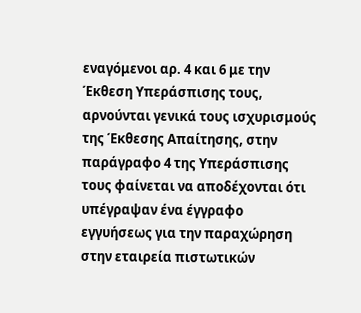εναγόμενοι αρ. 4 και 6 με την Έκθεση Υπεράσπισης τους, αρνούνται γενικά τους ισχυρισμούς της Έκθεσης Απαίτησης, στην παράγραφο 4 της Υπεράσπισης τους φαίνεται να αποδέχονται ότι υπέγραψαν ένα έγγραφο εγγυήσεως για την παραχώρηση στην εταιρεία πιστωτικών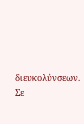διευκολύνσεων. Σε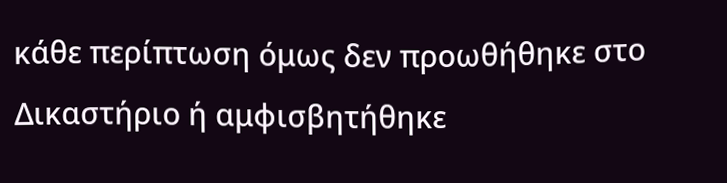κάθε περίπτωση όμως δεν προωθήθηκε στο Δικαστήριο ή αμφισβητήθηκε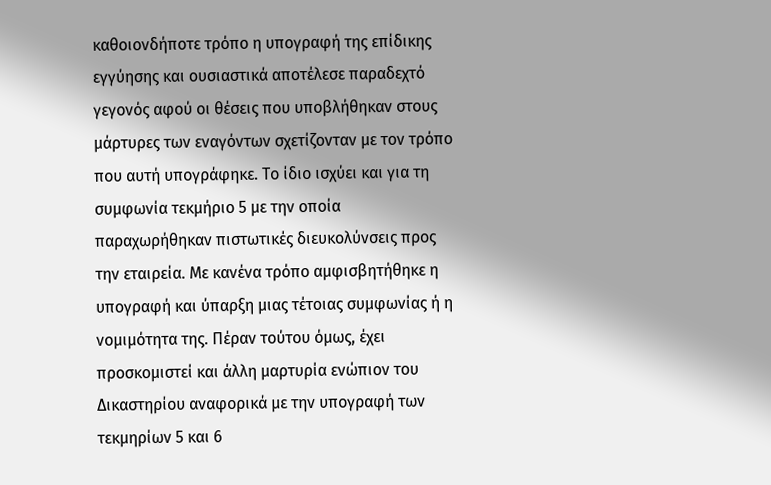καθοιονδήποτε τρόπο η υπογραφή της επίδικης εγγύησης και ουσιαστικά αποτέλεσε παραδεχτό γεγονός αφού οι θέσεις που υποβλήθηκαν στους μάρτυρες των εναγόντων σχετίζονταν με τον τρόπο που αυτή υπογράφηκε. Το ίδιο ισχύει και για τη συμφωνία τεκμήριο 5 με την οποία παραχωρήθηκαν πιστωτικές διευκολύνσεις προς την εταιρεία. Με κανένα τρόπο αμφισβητήθηκε η υπογραφή και ύπαρξη μιας τέτοιας συμφωνίας ή η νομιμότητα της. Πέραν τούτου όμως, έχει προσκομιστεί και άλλη μαρτυρία ενώπιον του Δικαστηρίου αναφορικά με την υπογραφή των τεκμηρίων 5 και 6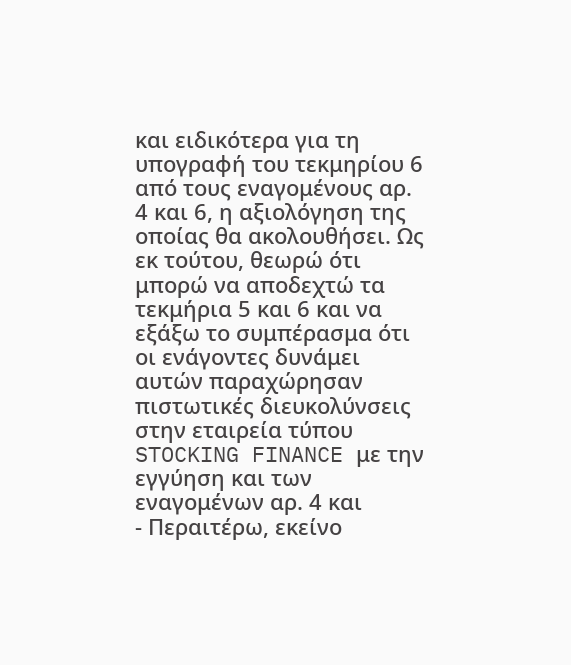και ειδικότερα για τη υπογραφή του τεκμηρίου 6 από τους εναγομένους αρ. 4 και 6, η αξιολόγηση της οποίας θα ακολουθήσει. Ως εκ τούτου, θεωρώ ότι μπορώ να αποδεχτώ τα τεκμήρια 5 και 6 και να εξάξω το συμπέρασμα ότι οι ενάγοντες δυνάμει αυτών παραχώρησαν πιστωτικές διευκολύνσεις στην εταιρεία τύπου STOCKING FINANCE με την εγγύηση και των εναγομένων αρ. 4 και
- Περαιτέρω, εκείνο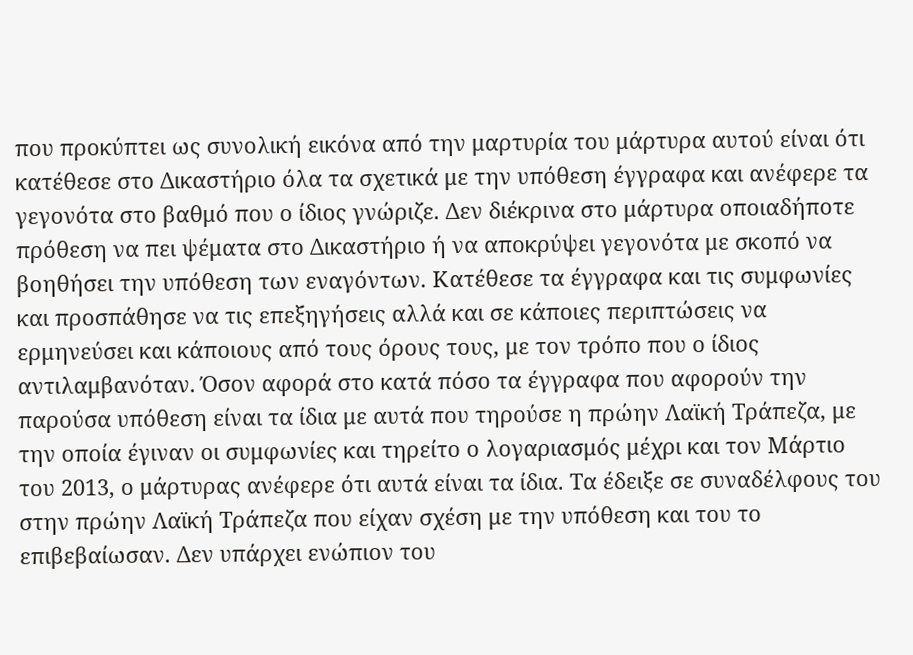που προκύπτει ως συνολική εικόνα από την μαρτυρία του μάρτυρα αυτού είναι ότι κατέθεσε στο Δικαστήριο όλα τα σχετικά με την υπόθεση έγγραφα και ανέφερε τα γεγονότα στο βαθμό που ο ίδιος γνώριζε. Δεν διέκρινα στο μάρτυρα οποιαδήποτε πρόθεση να πει ψέματα στο Δικαστήριο ή να αποκρύψει γεγονότα με σκοπό να βοηθήσει την υπόθεση των εναγόντων. Κατέθεσε τα έγγραφα και τις συμφωνίες και προσπάθησε να τις επεξηγήσεις αλλά και σε κάποιες περιπτώσεις να ερμηνεύσει και κάποιους από τους όρους τους, με τον τρόπο που ο ίδιος αντιλαμβανόταν. Όσον αφορά στο κατά πόσο τα έγγραφα που αφορούν την παρούσα υπόθεση είναι τα ίδια με αυτά που τηρούσε η πρώην Λαϊκή Τράπεζα, με την οποία έγιναν οι συμφωνίες και τηρείτο ο λογαριασμός μέχρι και τον Μάρτιο του 2013, ο μάρτυρας ανέφερε ότι αυτά είναι τα ίδια. Τα έδειξε σε συναδέλφους του στην πρώην Λαϊκή Τράπεζα που είχαν σχέση με την υπόθεση και του το επιβεβαίωσαν. Δεν υπάρχει ενώπιον του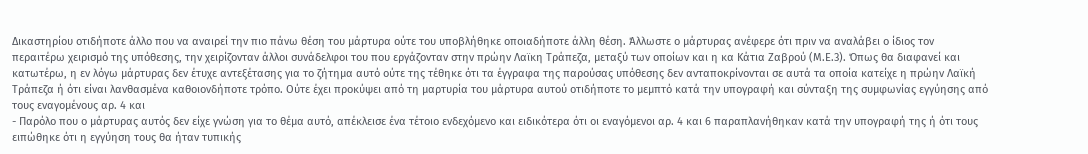Δικαστηρίου οτιδήποτε άλλο που να αναιρεί την πιο πάνω θέση του μάρτυρα ούτε του υποβλήθηκε οποιαδήποτε άλλη θέση. Άλλωστε ο μάρτυρας ανέφερε ότι πριν να αναλάβει ο ίδιος τον περαιτέρω χειρισμό της υπόθεσης, την χειρίζονταν άλλοι συνάδελφοι του που εργάζονταν στην πρώην Λαϊκη Τράπεζα, μεταξύ των οποίων και η κα Κάτια Ζαβρού (Μ.Ε.3). Όπως θα διαφανεί και κατωτέρω, η εν λόγω μάρτυρας δεν έτυχε αντεξέτασης για το ζήτημα αυτό ούτε της τέθηκε ότι τα έγγραφα της παρούσας υπόθεσης δεν ανταποκρίνονται σε αυτά τα οποία κατείχε η πρώην Λαϊκή Τράπεζα ή ότι είναι λανθασμένα καθοιονδήποτε τρόπο. Ούτε έχει προκύψει από τη μαρτυρία του μάρτυρα αυτού οτιδήποτε το μεμπτό κατά την υπογραφή και σύνταξη της συμφωνίας εγγύησης από τους εναγομένους αρ. 4 και
- Παρόλο που ο μάρτυρας αυτός δεν είχε γνώση για το θέμα αυτό, απέκλεισε ένα τέτοιο ενδεχόμενο και ειδικότερα ότι οι εναγόμενοι αρ. 4 και 6 παραπλανήθηκαν κατά την υπογραφή της ή ότι τους ειπώθηκε ότι η εγγύηση τους θα ήταν τυπικής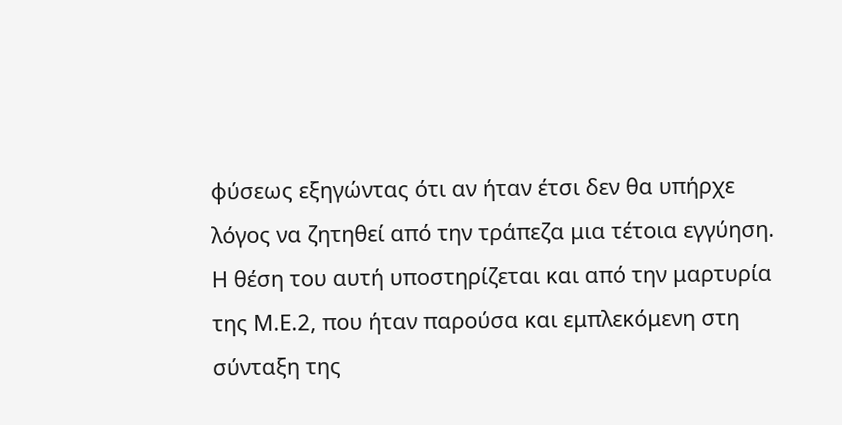φύσεως εξηγώντας ότι αν ήταν έτσι δεν θα υπήρχε λόγος να ζητηθεί από την τράπεζα μια τέτοια εγγύηση. Η θέση του αυτή υποστηρίζεται και από την μαρτυρία της Μ.Ε.2, που ήταν παρούσα και εμπλεκόμενη στη σύνταξη της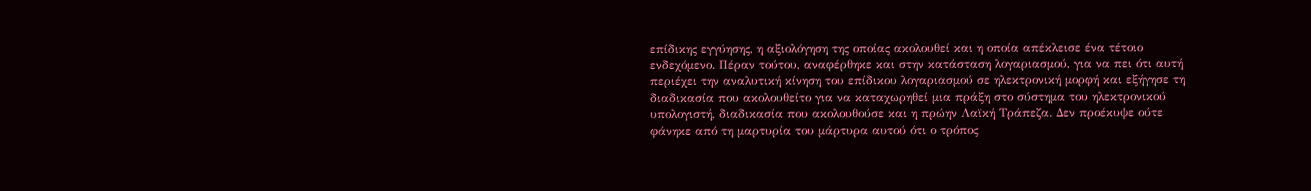επίδικης εγγύησης, η αξιολόγηση της οποίας ακολουθεί και η οποία απέκλεισε ένα τέτοιο ενδεχόμενο. Πέραν τούτου, αναφέρθηκε και στην κατάσταση λογαριασμού, για να πει ότι αυτή περιέχει την αναλυτική κίνηση του επίδικου λογαριασμού σε ηλεκτρονική μορφή και εξήγησε τη διαδικασία που ακολουθείτο για να καταχωρηθεί μια πράξη στο σύστημα του ηλεκτρονικού υπολογιστή, διαδικασία που ακολουθούσε και η πρώην Λαϊκή Τράπεζα. Δεν προέκυψε ούτε φάνηκε από τη μαρτυρία του μάρτυρα αυτού ότι ο τρόπος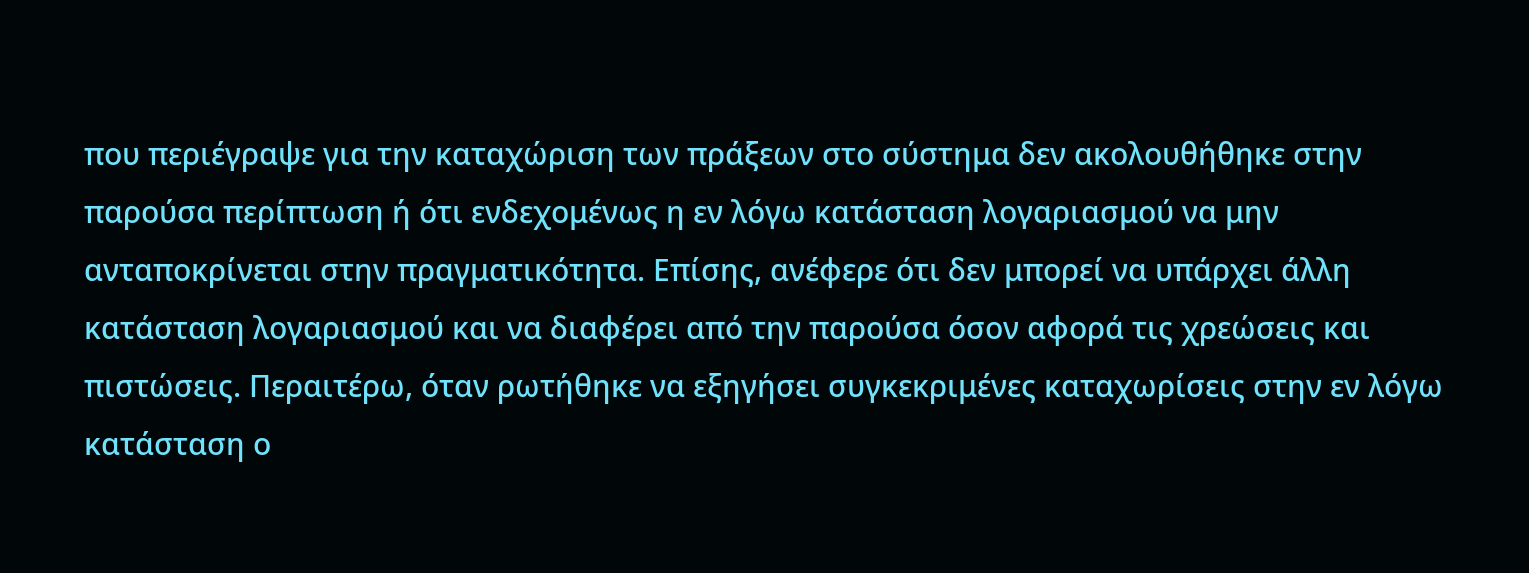που περιέγραψε για την καταχώριση των πράξεων στο σύστημα δεν ακολουθήθηκε στην παρούσα περίπτωση ή ότι ενδεχομένως η εν λόγω κατάσταση λογαριασμού να μην ανταποκρίνεται στην πραγματικότητα. Επίσης, ανέφερε ότι δεν μπορεί να υπάρχει άλλη κατάσταση λογαριασμού και να διαφέρει από την παρούσα όσον αφορά τις χρεώσεις και πιστώσεις. Περαιτέρω, όταν ρωτήθηκε να εξηγήσει συγκεκριμένες καταχωρίσεις στην εν λόγω κατάσταση ο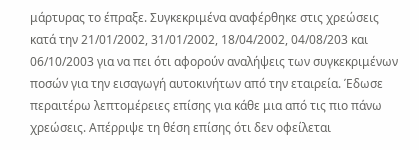μάρτυρας το έπραξε. Συγκεκριμένα αναφέρθηκε στις χρεώσεις κατά την 21/01/2002, 31/01/2002, 18/04/2002, 04/08/203 και 06/10/2003 για να πει ότι αφορούν αναλήψεις των συγκεκριμένων ποσών για την εισαγωγή αυτοκινήτων από την εταιρεία. Έδωσε περαιτέρω λεπτομέρειες επίσης για κάθε μια από τις πιο πάνω χρεώσεις. Απέρριψε τη θέση επίσης ότι δεν οφείλεται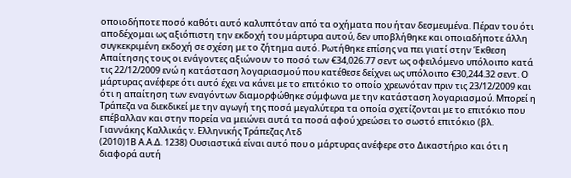οποιοδήποτε ποσό καθότι αυτό καλυπτόταν από τα οχήματα που ήταν δεσμευμένα. Πέραν του ότι αποδέχομαι ως αξιόπιστη την εκδοχή του μάρτυρα αυτού, δεν υποβλήθηκε και οποιαδήποτε άλλη συγκεκριμένη εκδοχή σε σχέση με το ζήτημα αυτό. Ρωτήθηκε επίσης να πει γιατί στην Έκθεση Απαίτησης τους οι ενάγοντες αξιώνουν το ποσό των €34,026.77 σεντ ως οφειλόμενο υπόλοιπο κατά τις 22/12/2009 ενώ η κατάσταση λογαριασμού που κατέθεσε δείχνει ως υπόλοιπο €30,244.32 σεντ. Ο μάρτυρας ανέφερε ότι αυτό έχει να κάνει με το επιτόκιο το οποίο χρεωνόταν πριν τις 23/12/2009 και ότι η απαίτηση των εναγόντων διαμορφώθηκε σύμφωνα με την κατάσταση λογαριασμού. Μπορεί η Τράπεζα να διεκδικεί με την αγωγή της ποσά μεγαλύτερα τα οποία σχετίζονται με το επιτόκιο που επέβαλλαν και στην πορεία να μειώνει αυτά τα ποσά αφού χρεώσει το σωστό επιτόκιο (βλ. Γιαννάκης Καλλικάς v. Ελληνικής Τράπεζας Λτδ
(2010)1Β Α.Α.Δ. 1238) Ουσιαστικά είναι αυτό που ο μάρτυρας ανέφερε στο Δικαστήριο και ότι η διαφορά αυτή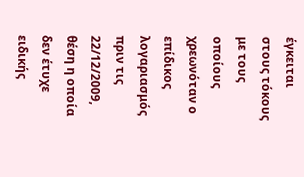έγκειται στους τόκους με τους οποίους χρεωνόταν ο επίδικος λογαριασμός πριν τις 22/12/2009, θέση η οποία δεν έτυχε ειδικής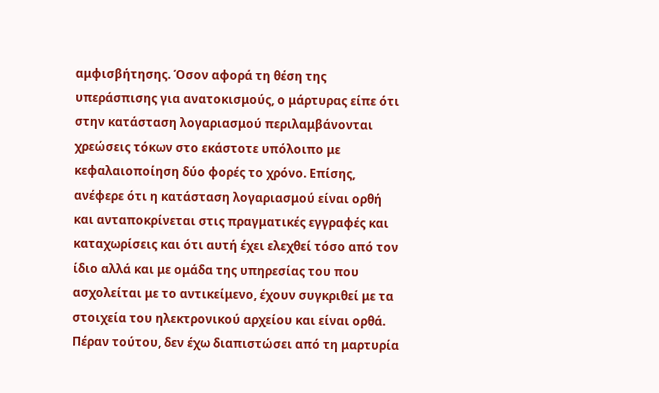αμφισβήτησης. Όσον αφορά τη θέση της υπεράσπισης για ανατοκισμούς, ο μάρτυρας είπε ότι στην κατάσταση λογαριασμού περιλαμβάνονται χρεώσεις τόκων στο εκάστοτε υπόλοιπο με κεφαλαιοποίηση δύο φορές το χρόνο. Επίσης, ανέφερε ότι η κατάσταση λογαριασμού είναι ορθή και ανταποκρίνεται στις πραγματικές εγγραφές και καταχωρίσεις και ότι αυτή έχει ελεχθεί τόσο από τον ίδιο αλλά και με ομάδα της υπηρεσίας του που ασχολείται με το αντικείμενο, έχουν συγκριθεί με τα στοιχεία του ηλεκτρονικού αρχείου και είναι ορθά. Πέραν τούτου, δεν έχω διαπιστώσει από τη μαρτυρία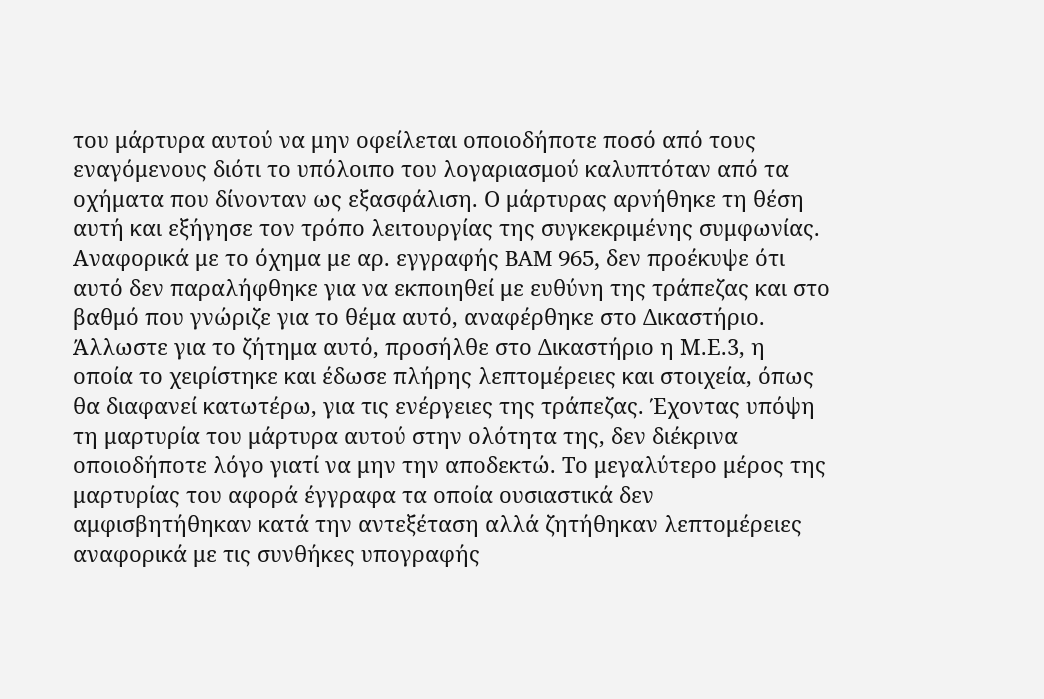του μάρτυρα αυτού να μην οφείλεται οποιοδήποτε ποσό από τους εναγόμενους διότι το υπόλοιπο του λογαριασμού καλυπτόταν από τα οχήματα που δίνονταν ως εξασφάλιση. Ο μάρτυρας αρνήθηκε τη θέση αυτή και εξήγησε τον τρόπο λειτουργίας της συγκεκριμένης συμφωνίας. Αναφορικά με το όχημα με αρ. εγγραφής BAM 965, δεν προέκυψε ότι αυτό δεν παραλήφθηκε για να εκποιηθεί με ευθύνη της τράπεζας και στο βαθμό που γνώριζε για το θέμα αυτό, αναφέρθηκε στο Δικαστήριο. Άλλωστε για το ζήτημα αυτό, προσήλθε στο Δικαστήριο η Μ.Ε.3, η οποία το χειρίστηκε και έδωσε πλήρης λεπτομέρειες και στοιχεία, όπως θα διαφανεί κατωτέρω, για τις ενέργειες της τράπεζας. Έχοντας υπόψη τη μαρτυρία του μάρτυρα αυτού στην ολότητα της, δεν διέκρινα οποιοδήποτε λόγο γιατί να μην την αποδεκτώ. Το μεγαλύτερο μέρος της μαρτυρίας του αφορά έγγραφα τα οποία ουσιαστικά δεν αμφισβητήθηκαν κατά την αντεξέταση αλλά ζητήθηκαν λεπτομέρειες αναφορικά με τις συνθήκες υπογραφής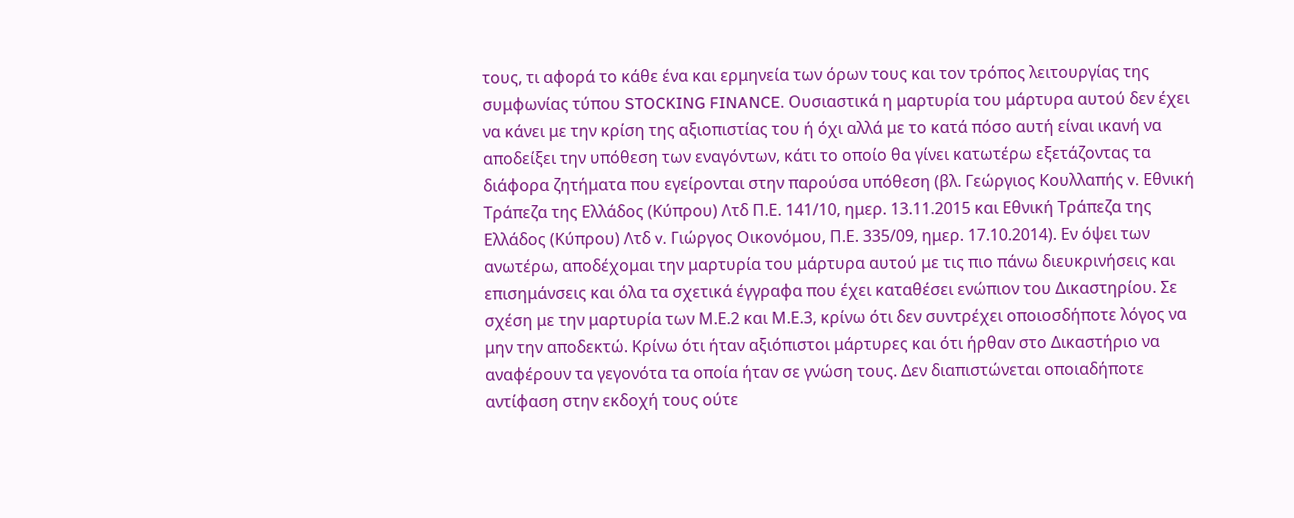τους, τι αφορά το κάθε ένα και ερμηνεία των όρων τους και τον τρόπος λειτουργίας της συμφωνίας τύπου STOCKING FINANCE. Ουσιαστικά η μαρτυρία του μάρτυρα αυτού δεν έχει να κάνει με την κρίση της αξιοπιστίας του ή όχι αλλά με το κατά πόσο αυτή είναι ικανή να αποδείξει την υπόθεση των εναγόντων, κάτι το οποίο θα γίνει κατωτέρω εξετάζοντας τα διάφορα ζητήματα που εγείρονται στην παρούσα υπόθεση (βλ. Γεώργιος Κουλλαπής v. Εθνική Τράπεζα της Ελλάδος (Κύπρου) Λτδ Π.Ε. 141/10, ημερ. 13.11.2015 και Εθνική Τράπεζα της Ελλάδος (Κύπρου) Λτδ v. Γιώργος Οικονόμου, Π.Ε. 335/09, ημερ. 17.10.2014). Εν όψει των ανωτέρω, αποδέχομαι την μαρτυρία του μάρτυρα αυτού με τις πιο πάνω διευκρινήσεις και επισημάνσεις και όλα τα σχετικά έγγραφα που έχει καταθέσει ενώπιον του Δικαστηρίου. Σε σχέση με την μαρτυρία των Μ.Ε.2 και Μ.Ε.3, κρίνω ότι δεν συντρέχει οποιοσδήποτε λόγος να μην την αποδεκτώ. Κρίνω ότι ήταν αξιόπιστοι μάρτυρες και ότι ήρθαν στο Δικαστήριο να αναφέρουν τα γεγονότα τα οποία ήταν σε γνώση τους. Δεν διαπιστώνεται οποιαδήποτε αντίφαση στην εκδοχή τους ούτε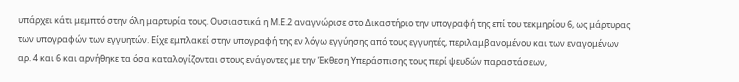υπάρχει κάτι μεμπτό στην όλη μαρτυρία τους. Ουσιαστικά η Μ.Ε.2 αναγνώρισε στο Δικαστήριο την υπογραφή της επί του τεκμηρίου 6, ως μάρτυρας των υπογραφών των εγγυητών. Είχε εμπλακεί στην υπογραφή της εν λόγω εγγύησης από τους εγγυητές, περιλαμβανομένου και των εναγομένων αρ. 4 και 6 και αρνήθηκε τα όσα καταλογίζονται στους ενάγοντες με την Έκθεση Υπεράσπισης τους περί ψευδών παραστάσεων,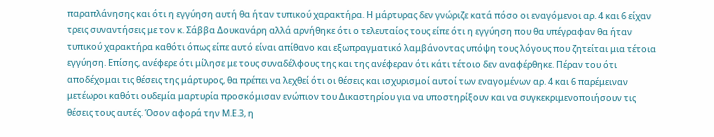παραπλάνησης και ότι η εγγύηση αυτή θα ήταν τυπικού χαρακτήρα. Η μάρτυρας δεν γνώριζε κατά πόσο οι εναγόμενοι αρ. 4 και 6 είχαν τρεις συναντήσεις με τον κ. Σάββα Δουκανάρη αλλά αρνήθηκε ότι ο τελευταίος τους είπε ότι η εγγύηση που θα υπέγραφαν θα ήταν τυπικού χαρακτήρα καθότι όπως είπε αυτό είναι απίθανο και εξωπραγματικό λαμβάνοντας υπόψη τους λόγους που ζητείται μια τέτοια εγγύηση. Επίσης, ανέφερε ότι μίλησε με τους συναδέλφους της και της ανέφεραν ότι κάτι τέτοιο δεν αναφέρθηκε. Πέραν του ότι αποδέχομαι τις θέσεις της μάρτυρος, θα πρέπει να λεχθεί ότι οι θέσεις και ισχυρισμοί αυτοί των εναγομένων αρ. 4 και 6 παρέμειναν μετέωροι καθότι ουδεμία μαρτυρία προσκόμισαν ενώπιον του Δικαστηρίου για να υποστηρίξουν και να συγκεκριμενοποιήσουν τις θέσεις τους αυτές. Όσον αφορά την Μ.Ε.3, η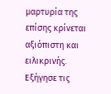μαρτυρία της επίσης κρίνεται αξιόπιστη και ειλικρινής. Εξήγησε τις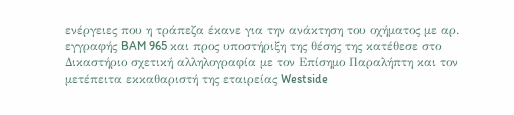ενέργειες που η τράπεζα έκανε για την ανάκτηση του οχήματος με αρ. εγγραφής BAM 965 και προς υποστήριξη της θέσης της κατέθεσε στο Δικαστήριο σχετική αλληλογραφία με τον Επίσημο Παραλήπτη και τον μετέπειτα εκκαθαριστή της εταιρείας Westside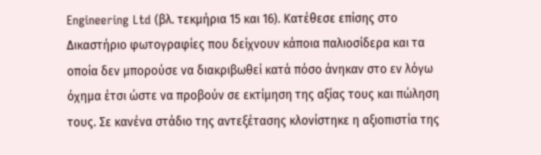Engineering Ltd (βλ. τεκμήρια 15 και 16). Κατέθεσε επίσης στο Δικαστήριο φωτογραφίες που δείχνουν κάποια παλιοσίδερα και τα οποία δεν μπορούσε να διακριβωθεί κατά πόσο άνηκαν στο εν λόγω όχημα έτσι ώστε να προβούν σε εκτίμηση της αξίας τους και πώληση τους. Σε κανένα στάδιο της αντεξέτασης κλονίστηκε η αξιοπιστία της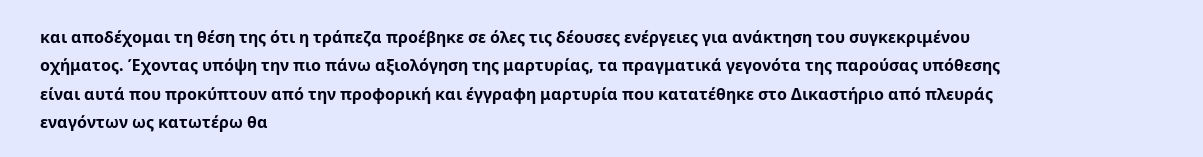και αποδέχομαι τη θέση της ότι η τράπεζα προέβηκε σε όλες τις δέουσες ενέργειες για ανάκτηση του συγκεκριμένου οχήματος. Έχοντας υπόψη την πιο πάνω αξιολόγηση της μαρτυρίας, τα πραγματικά γεγονότα της παρούσας υπόθεσης είναι αυτά που προκύπτουν από την προφορική και έγγραφη μαρτυρία που κατατέθηκε στο Δικαστήριο από πλευράς εναγόντων ως κατωτέρω θα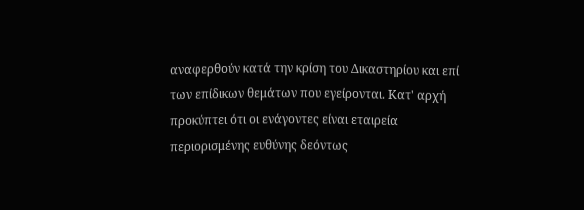αναφερθούν κατά την κρίση του Δικαστηρίου και επί των επίδικων θεμάτων που εγείρονται. Κατ' αρχή προκύπτει ότι οι ενάγοντες είναι εταιρεία περιορισμένης ευθύνης δεόντως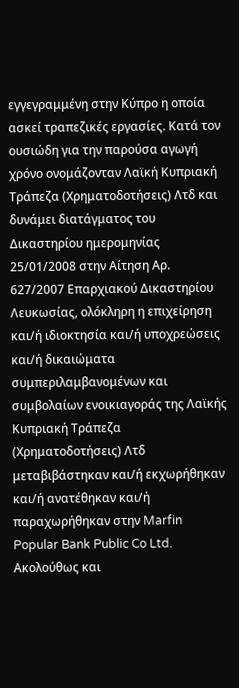εγγεγραμμένη στην Κύπρο η οποία ασκεί τραπεζικές εργασίες. Κατά τον ουσιώδη για την παρούσα αγωγή χρόνο ονομάζονταν Λαϊκή Κυπριακή Τράπεζα (Χρηματοδοτήσεις) Λτδ και δυνάμει διατάγματος του Δικαστηρίου ημερομηνίας 25/01/2008 στην Αίτηση Αρ. 627/2007 Επαρχιακού Δικαστηρίου Λευκωσίας, ολόκληρη η επιχείρηση και/ή ιδιοκτησία και/ή υποχρεώσεις και/ή δικαιώματα συμπεριλαμβανομένων και συμβολαίων ενοικιαγοράς της Λαϊκής Κυπριακή Τράπεζα (Χρηματοδοτήσεις) Λτδ μεταβιβάστηκαν και/ή εκχωρήθηκαν και/ή ανατέθηκαν και/ή παραχωρήθηκαν στην Marfin Popular Bank Public Co Ltd. Aκολούθως και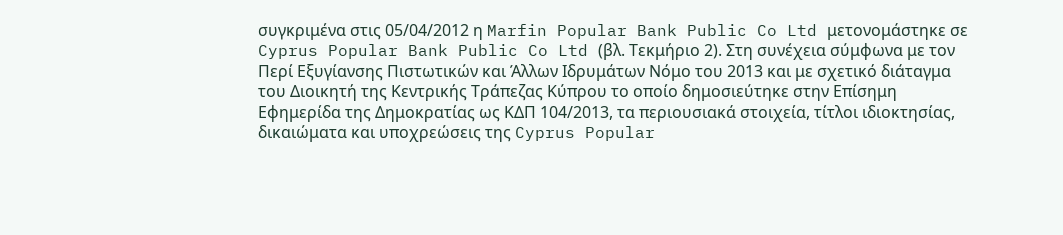συγκριμένα στις 05/04/2012 η Marfin Popular Bank Public Co Ltd μετονομάστηκε σε Cyprus Popular Bank Public Co Ltd (βλ. Τεκμήριο 2). Στη συνέχεια σύμφωνα με τον Περί Εξυγίανσης Πιστωτικών και Άλλων Ιδρυμάτων Νόμο του 2013 και με σχετικό διάταγμα του Διοικητή της Κεντρικής Τράπεζας Κύπρου το οποίο δημοσιεύτηκε στην Επίσημη Εφημερίδα της Δημοκρατίας ως ΚΔΠ 104/2013, τα περιουσιακά στοιχεία, τίτλοι ιδιοκτησίας, δικαιώματα και υποχρεώσεις της Cyprus Popular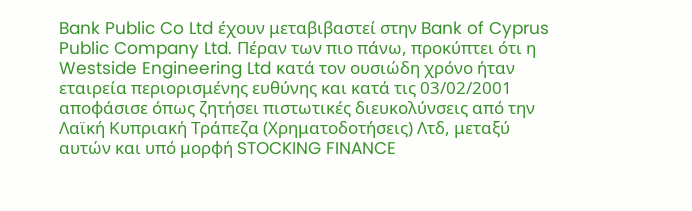Bank Public Co Ltd έχουν μεταβιβαστεί στην Bank of Cyprus Public Company Ltd. Πέραν των πιο πάνω, προκύπτει ότι η Westside Engineering Ltd κατά τον ουσιώδη χρόνο ήταν εταιρεία περιορισμένης ευθύνης και κατά τις 03/02/2001 αποφάσισε όπως ζητήσει πιστωτικές διευκολύνσεις από την Λαϊκή Κυπριακή Τράπεζα (Χρηματοδοτήσεις) Λτδ, μεταξύ αυτών και υπό μορφή STOCKING FINANCE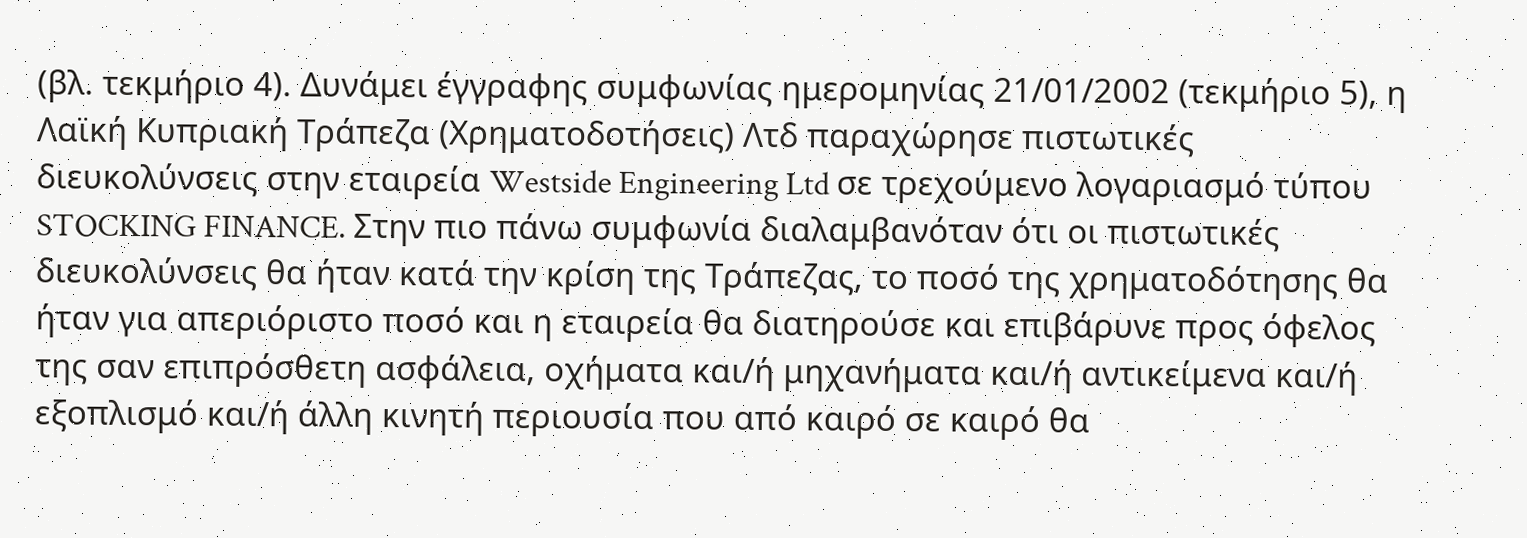(βλ. τεκμήριο 4). Δυνάμει έγγραφης συμφωνίας ημερομηνίας 21/01/2002 (τεκμήριο 5), η Λαϊκή Κυπριακή Τράπεζα (Χρηματοδοτήσεις) Λτδ παραχώρησε πιστωτικές διευκολύνσεις στην εταιρεία Westside Engineering Ltd σε τρεχούμενο λογαριασμό τύπου STOCKING FINANCE. Στην πιο πάνω συμφωνία διαλαμβανόταν ότι οι πιστωτικές διευκολύνσεις θα ήταν κατά την κρίση της Τράπεζας, το ποσό της χρηματοδότησης θα ήταν για απεριόριστο ποσό και η εταιρεία θα διατηρούσε και επιβάρυνε προς όφελος της σαν επιπρόσθετη ασφάλεια, οχήματα και/ή μηχανήματα και/ή αντικείμενα και/ή εξοπλισμό και/ή άλλη κινητή περιουσία που από καιρό σε καιρό θα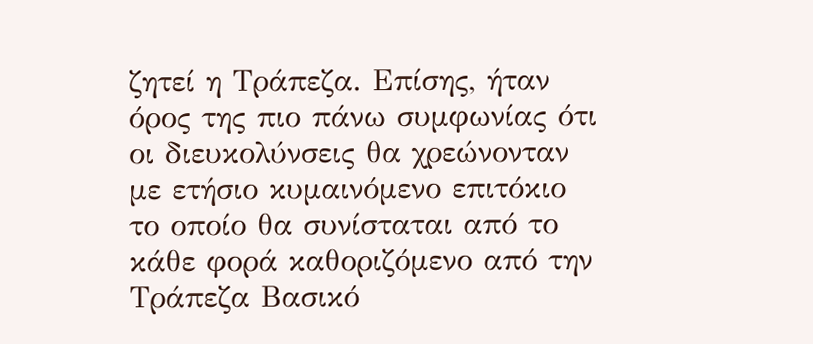ζητεί η Τράπεζα. Επίσης, ήταν όρος της πιο πάνω συμφωνίας ότι οι διευκολύνσεις θα χρεώνονταν με ετήσιο κυμαινόμενο επιτόκιο το οποίο θα συνίσταται από το κάθε φορά καθοριζόμενο από την Τράπεζα Βασικό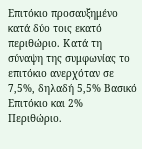Επιτόκιο προσαυξημένο κατά δύο τοις εκατό περιθώριο. Κατά τη σύναψη της συμφωνίας το επιτόκιο ανερχόταν σε 7,5%, δηλαδή 5,5% Βασικό Επιτόκιο και 2% Περιθώριο.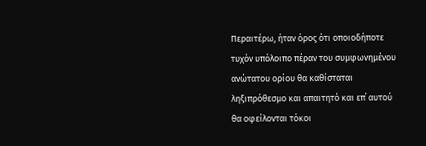Περαιτέρω, ήταν όρος ότι οποιοδήποτε τυχόν υπόλοιπο πέραν του συμφωνημένου ανώτατου ορίου θα καθίσταται ληξιπρόθεσμο και απαιτητό και επ΄ αυτού θα οφείλονται τόκοι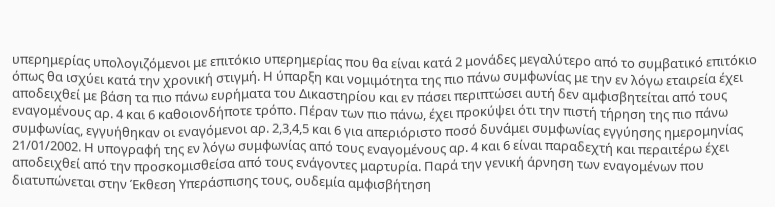υπερημερίας υπολογιζόμενοι με επιτόκιο υπερημερίας που θα είναι κατά 2 μονάδες μεγαλύτερο από το συμβατικό επιτόκιο όπως θα ισχύει κατά την χρονική στιγμή. Η ύπαρξη και νομιμότητα της πιο πάνω συμφωνίας με την εν λόγω εταιρεία έχει αποδειχθεί με βάση τα πιο πάνω ευρήματα του Δικαστηρίου και εν πάσει περιπτώσει αυτή δεν αμφισβητείται από τους εναγομένους αρ. 4 και 6 καθοιονδήποτε τρόπο. Πέραν των πιο πάνω, έχει προκύψει ότι την πιστή τήρηση της πιο πάνω συμφωνίας, εγγυήθηκαν οι εναγόμενοι αρ. 2,3,4,5 και 6 για απεριόριστο ποσό δυνάμει συμφωνίας εγγύησης ημερομηνίας 21/01/2002. Η υπογραφή της εν λόγω συμφωνίας από τους εναγομένους αρ. 4 και 6 είναι παραδεχτή και περαιτέρω έχει αποδειχθεί από την προσκομισθείσα από τους ενάγοντες μαρτυρία. Παρά την γενική άρνηση των εναγομένων που διατυπώνεται στην Έκθεση Υπεράσπισης τους, ουδεμία αμφισβήτηση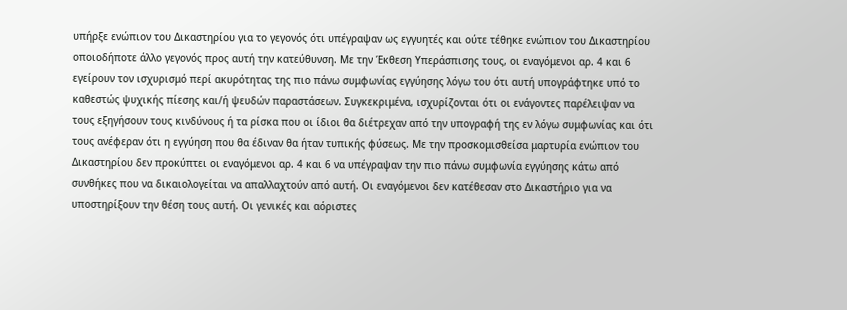υπήρξε ενώπιον του Δικαστηρίου για το γεγονός ότι υπέγραψαν ως εγγυητές και ούτε τέθηκε ενώπιον του Δικαστηρίου οποιοδήποτε άλλο γεγονός προς αυτή την κατεύθυνση. Με την Έκθεση Υπεράσπισης τους, οι εναγόμενοι αρ. 4 και 6 εγείρουν τον ισχυρισμό περί ακυρότητας της πιο πάνω συμφωνίας εγγύησης λόγω του ότι αυτή υπογράφτηκε υπό το καθεστώς ψυχικής πίεσης και/ή ψευδών παραστάσεων. Συγκεκριμένα, ισχυρίζονται ότι οι ενάγοντες παρέλειψαν να τους εξηγήσουν τους κινδύνους ή τα ρίσκα που οι ίδιοι θα διέτρεχαν από την υπογραφή της εν λόγω συμφωνίας και ότι τους ανέφεραν ότι η εγγύηση που θα έδιναν θα ήταν τυπικής φύσεως. Με την προσκομισθείσα μαρτυρία ενώπιον του Δικαστηρίου δεν προκύπτει οι εναγόμενοι αρ. 4 και 6 να υπέγραψαν την πιο πάνω συμφωνία εγγύησης κάτω από συνθήκες που να δικαιολογείται να απαλλαχτούν από αυτή. Οι εναγόμενοι δεν κατέθεσαν στο Δικαστήριο για να υποστηρίξουν την θέση τους αυτή. Οι γενικές και αόριστες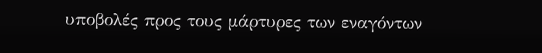υποβολές προς τους μάρτυρες των εναγόντων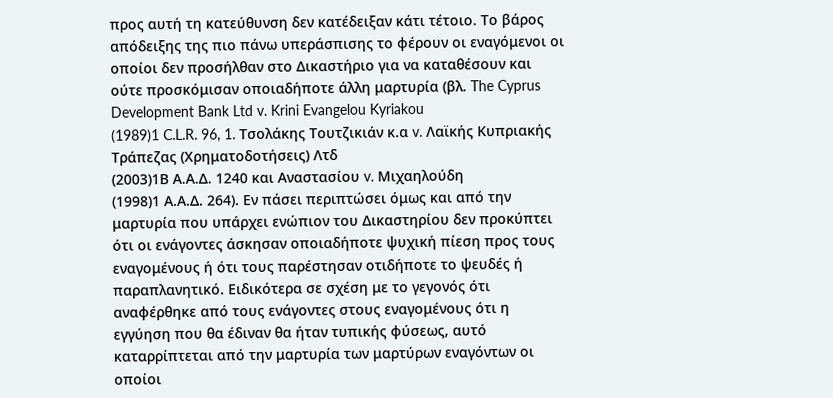προς αυτή τη κατεύθυνση δεν κατέδειξαν κάτι τέτοιο. Το βάρος απόδειξης της πιο πάνω υπεράσπισης το φέρουν οι εναγόμενοι οι οποίοι δεν προσήλθαν στο Δικαστήριο για να καταθέσουν και ούτε προσκόμισαν οποιαδήποτε άλλη μαρτυρία (βλ. The Cyprus Development Bank Ltd v. Krini Evangelou Kyriakou
(1989)1 C.L.R. 96, 1. Τσολάκης Τουτζικιάν κ.α v. Λαϊκής Κυπριακής Τράπεζας (Χρηματοδοτήσεις) Λτδ
(2003)1Β Α.Α.Δ. 1240 και Αναστασίου v. Mιχαηλούδη
(1998)1 Α.Α.Δ. 264). Εν πάσει περιπτώσει όμως και από την μαρτυρία που υπάρχει ενώπιον του Δικαστηρίου δεν προκύπτει ότι οι ενάγοντες άσκησαν οποιαδήποτε ψυχική πίεση προς τους εναγομένους ή ότι τους παρέστησαν οτιδήποτε το ψευδές ή παραπλανητικό. Ειδικότερα σε σχέση με το γεγονός ότι αναφέρθηκε από τους ενάγοντες στους εναγομένους ότι η εγγύηση που θα έδιναν θα ήταν τυπικής φύσεως, αυτό καταρρίπτεται από την μαρτυρία των μαρτύρων εναγόντων οι οποίοι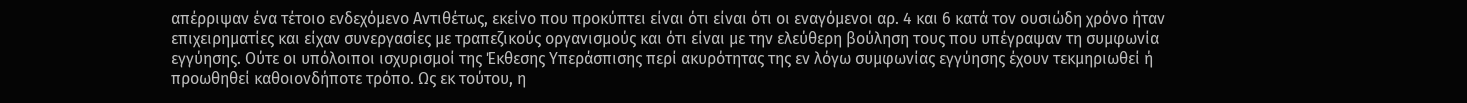απέρριψαν ένα τέτοιο ενδεχόμενο Αντιθέτως, εκείνο που προκύπτει είναι ότι είναι ότι οι εναγόμενοι αρ. 4 και 6 κατά τον ουσιώδη χρόνο ήταν επιχειρηματίες και είχαν συνεργασίες με τραπεζικούς οργανισμούς και ότι είναι με την ελεύθερη βούληση τους που υπέγραψαν τη συμφωνία εγγύησης. Ούτε οι υπόλοιποι ισχυρισμοί της Έκθεσης Υπεράσπισης περί ακυρότητας της εν λόγω συμφωνίας εγγύησης έχουν τεκμηριωθεί ή προωθηθεί καθοιονδήποτε τρόπο. Ως εκ τούτου, η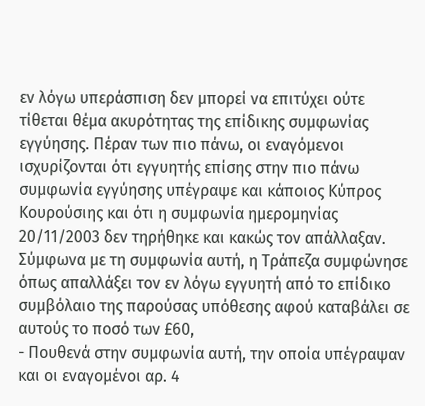εν λόγω υπεράσπιση δεν μπορεί να επιτύχει ούτε τίθεται θέμα ακυρότητας της επίδικης συμφωνίας εγγύησης. Πέραν των πιο πάνω, οι εναγόμενοι ισχυρίζονται ότι εγγυητής επίσης στην πιο πάνω συμφωνία εγγύησης υπέγραψε και κάποιος Κύπρος Κουρούσιης και ότι η συμφωνία ημερομηνίας 20/11/2003 δεν τηρήθηκε και κακώς τον απάλλαξαν. Σύμφωνα με τη συμφωνία αυτή, η Τράπεζα συμφώνησε όπως απαλλάξει τον εν λόγω εγγυητή από το επίδικο συμβόλαιο της παρούσας υπόθεσης αφού καταβάλει σε αυτούς το ποσό των £60,
- Πουθενά στην συμφωνία αυτή, την οποία υπέγραψαν και οι εναγομένοι αρ. 4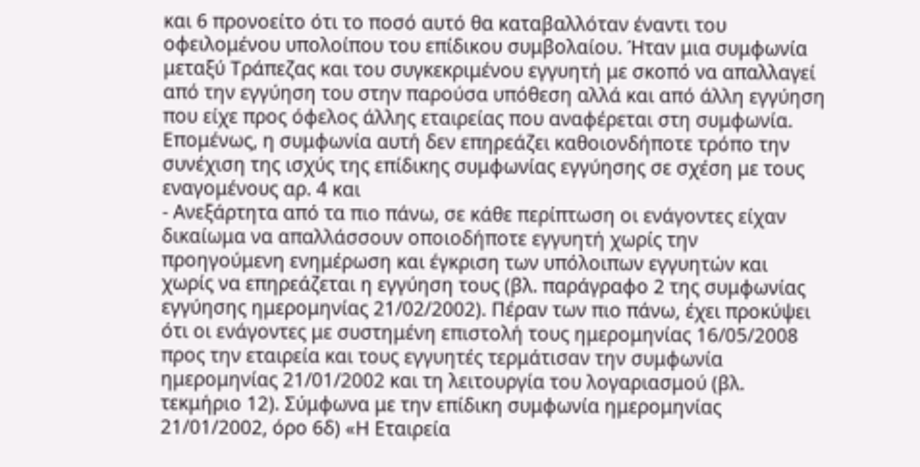και 6 προνοείτο ότι το ποσό αυτό θα καταβαλλόταν έναντι του οφειλομένου υπολοίπου του επίδικου συμβολαίου. Ήταν μια συμφωνία μεταξύ Τράπεζας και του συγκεκριμένου εγγυητή με σκοπό να απαλλαγεί από την εγγύηση του στην παρούσα υπόθεση αλλά και από άλλη εγγύηση που είχε προς όφελος άλλης εταιρείας που αναφέρεται στη συμφωνία. Επομένως, η συμφωνία αυτή δεν επηρεάζει καθοιονδήποτε τρόπο την συνέχιση της ισχύς της επίδικης συμφωνίας εγγύησης σε σχέση με τους εναγομένους αρ. 4 και
- Ανεξάρτητα από τα πιο πάνω, σε κάθε περίπτωση οι ενάγοντες είχαν δικαίωμα να απαλλάσσουν οποιοδήποτε εγγυητή χωρίς την προηγούμενη ενημέρωση και έγκριση των υπόλοιπων εγγυητών και χωρίς να επηρεάζεται η εγγύηση τους (βλ. παράγραφο 2 της συμφωνίας εγγύησης ημερομηνίας 21/02/2002). Πέραν των πιο πάνω, έχει προκύψει ότι οι ενάγοντες με συστημένη επιστολή τους ημερομηνίας 16/05/2008 προς την εταιρεία και τους εγγυητές τερμάτισαν την συμφωνία ημερομηνίας 21/01/2002 και τη λειτουργία του λογαριασμού (βλ. τεκμήριο 12). Σύμφωνα με την επίδικη συμφωνία ημερομηνίας 21/01/2002, όρο 6δ) «Η Εταιρεία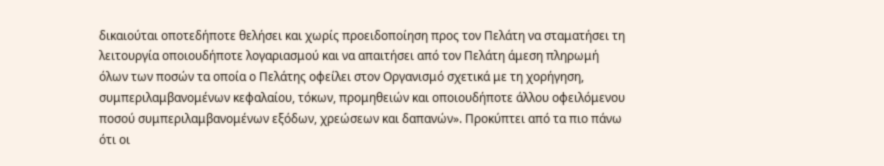δικαιούται οποτεδήποτε θελήσει και χωρίς προειδοποίηση προς τον Πελάτη να σταματήσει τη λειτουργία οποιουδήποτε λογαριασμού και να απαιτήσει από τον Πελάτη άμεση πληρωμή όλων των ποσών τα οποία ο Πελάτης οφείλει στον Οργανισμό σχετικά με τη χορήγηση, συμπεριλαμβανομένων κεφαλαίου, τόκων, προμηθειών και οποιουδήποτε άλλου οφειλόμενου ποσού συμπεριλαμβανομένων εξόδων, χρεώσεων και δαπανών». Προκύπτει από τα πιο πάνω ότι οι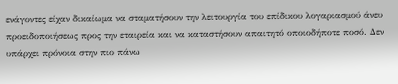ενάγοντες είχαν δικαίωμα να σταματήσουν την λειτουργία του επίδικου λογαριασμού άνευ προειδοποιήσεως προς την εταιρεία και να καταστήσουν απαιτητό οποιοδήποτε ποσό. Δεν υπάρχει πρόνοια στην πιο πάνω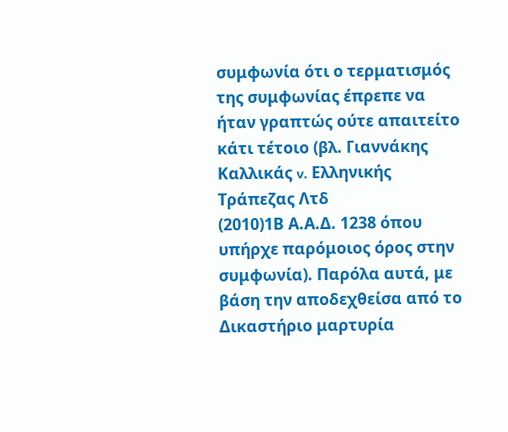συμφωνία ότι ο τερματισμός της συμφωνίας έπρεπε να ήταν γραπτώς ούτε απαιτείτο κάτι τέτοιο (βλ. Γιαννάκης Καλλικάς v. Ελληνικής Τράπεζας Λτδ
(2010)1Β Α.Α.Δ. 1238 όπου υπήρχε παρόμοιος όρος στην συμφωνία). Παρόλα αυτά, με βάση την αποδεχθείσα από το Δικαστήριο μαρτυρία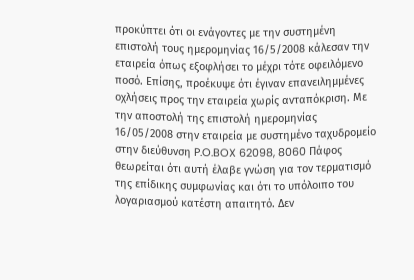προκύπτει ότι οι ενάγοντες με την συστημένη επιστολή τους ημερομηνίας 16/5/2008 κάλεσαν την εταιρεία όπως εξοφλήσει το μέχρι τότε οφειλόμενο ποσό. Επίσης, προέκυψε ότι έγιναν επανειλημμένες οχλήσεις προς την εταιρεία χωρίς ανταπόκριση. Με την αποστολή της επιστολή ημερομηνίας 16/05/2008 στην εταιρεία με συστημένο ταχυδρομείο στην διεύθυνση P.O.BOX 62098, 8060 Πάφος θεωρείται ότι αυτή έλαβε γνώση για τον τερματισμό της επίδικης συμφωνίας και ότι το υπόλοιπο του λογαριασμού κατέστη απαιτητό. Δεν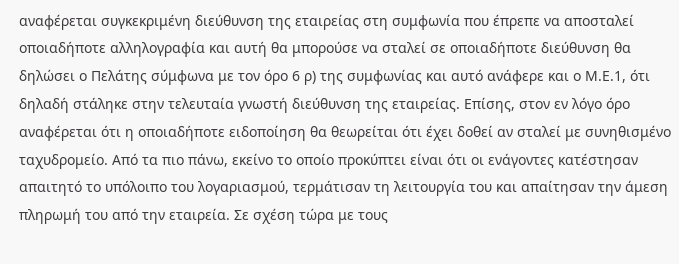αναφέρεται συγκεκριμένη διεύθυνση της εταιρείας στη συμφωνία που έπρεπε να αποσταλεί οποιαδήποτε αλληλογραφία και αυτή θα μπορούσε να σταλεί σε οποιαδήποτε διεύθυνση θα δηλώσει ο Πελάτης σύμφωνα με τον όρο 6 ρ) της συμφωνίας και αυτό ανάφερε και ο Μ.Ε.1, ότι δηλαδή στάληκε στην τελευταία γνωστή διεύθυνση της εταιρείας. Επίσης, στον εν λόγο όρο αναφέρεται ότι η οποιαδήποτε ειδοποίηση θα θεωρείται ότι έχει δοθεί αν σταλεί με συνηθισμένο ταχυδρομείο. Από τα πιο πάνω, εκείνο το οποίο προκύπτει είναι ότι οι ενάγοντες κατέστησαν απαιτητό το υπόλοιπο του λογαριασμού, τερμάτισαν τη λειτουργία του και απαίτησαν την άμεση πληρωμή του από την εταιρεία. Σε σχέση τώρα με τους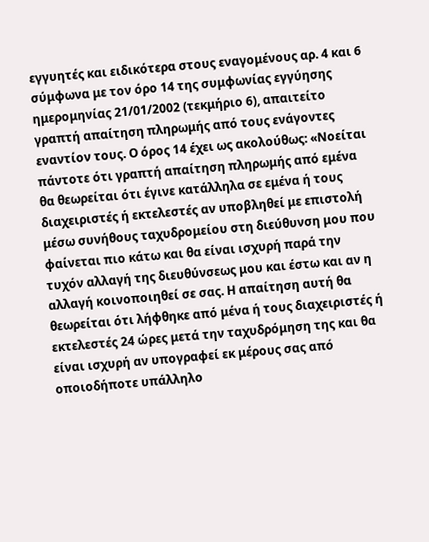εγγυητές και ειδικότερα στους εναγομένους αρ. 4 και 6 σύμφωνα με τον όρο 14 της συμφωνίας εγγύησης ημερομηνίας 21/01/2002 (τεκμήριο 6), απαιτείτο γραπτή απαίτηση πληρωμής από τους ενάγοντες εναντίον τους. Ο όρος 14 έχει ως ακολούθως: «Νοείται πάντοτε ότι γραπτή απαίτηση πληρωμής από εμένα θα θεωρείται ότι έγινε κατάλληλα σε εμένα ή τους διαχειριστές ή εκτελεστές αν υποβληθεί με επιστολή μέσω συνήθους ταχυδρομείου στη διεύθυνση μου που φαίνεται πιο κάτω και θα είναι ισχυρή παρά την τυχόν αλλαγή της διευθύνσεως μου και έστω και αν η αλλαγή κοινοποιηθεί σε σας. Η απαίτηση αυτή θα θεωρείται ότι λήφθηκε από μένα ή τους διαχειριστές ή εκτελεστές 24 ώρες μετά την ταχυδρόμηση της και θα είναι ισχυρή αν υπογραφεί εκ μέρους σας από οποιοδήποτε υπάλληλο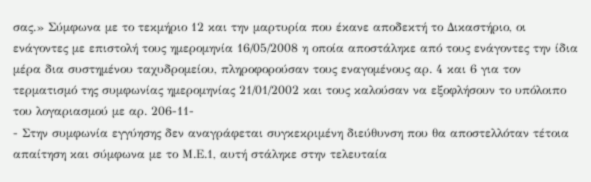σας.» Σύμφωνα με το τεκμήριο 12 και την μαρτυρία που έκανε αποδεκτή το Δικαστήριο, οι ενάγοντες με επιστολή τους ημερομηνία 16/05/2008 η οποία αποστάληκε από τους ενάγοντες την ίδια μέρα δια συστημένου ταχυδρομείου, πληροφορούσαν τους εναγομένους αρ. 4 και 6 για τον τερματισμό της συμφωνίας ημερομηνίας 21/01/2002 και τους καλούσαν να εξοφλήσουν το υπόλοιπο του λογαριασμού με αρ. 206-11-
- Στην συμφωνία εγγύησης δεν αναγράφεται συγκεκριμένη διεύθυνση που θα αποστελλόταν τέτοια απαίτηση και σύμφωνα με το Μ.Ε.1, αυτή στάληκε στην τελευταία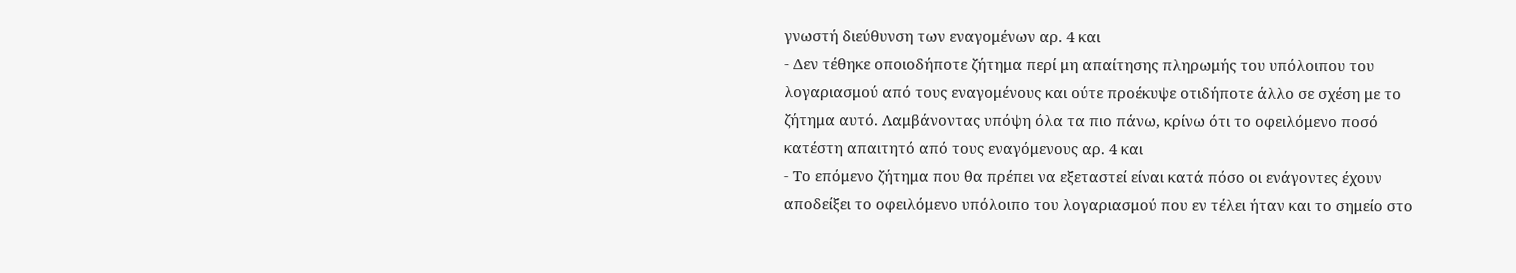γνωστή διεύθυνση των εναγομένων αρ. 4 και
- Δεν τέθηκε οποιοδήποτε ζήτημα περί μη απαίτησης πληρωμής του υπόλοιπου του λογαριασμού από τους εναγομένους και ούτε προέκυψε οτιδήποτε άλλο σε σχέση με το ζήτημα αυτό. Λαμβάνοντας υπόψη όλα τα πιο πάνω, κρίνω ότι το οφειλόμενο ποσό κατέστη απαιτητό από τους εναγόμενους αρ. 4 και
- Το επόμενο ζήτημα που θα πρέπει να εξεταστεί είναι κατά πόσο οι ενάγοντες έχουν αποδείξει το οφειλόμενο υπόλοιπο του λογαριασμού που εν τέλει ήταν και το σημείο στο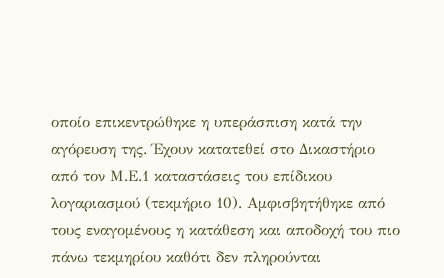οποίο επικεντρώθηκε η υπεράσπιση κατά την αγόρευση της. Έχουν κατατεθεί στο Δικαστήριο από τον Μ.Ε.1 καταστάσεις του επίδικου λογαριασμού (τεκμήριο 10). Αμφισβητήθηκε από τους εναγομένους η κατάθεση και αποδοχή του πιο πάνω τεκμηρίου καθότι δεν πληρούνται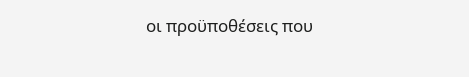οι προϋποθέσεις που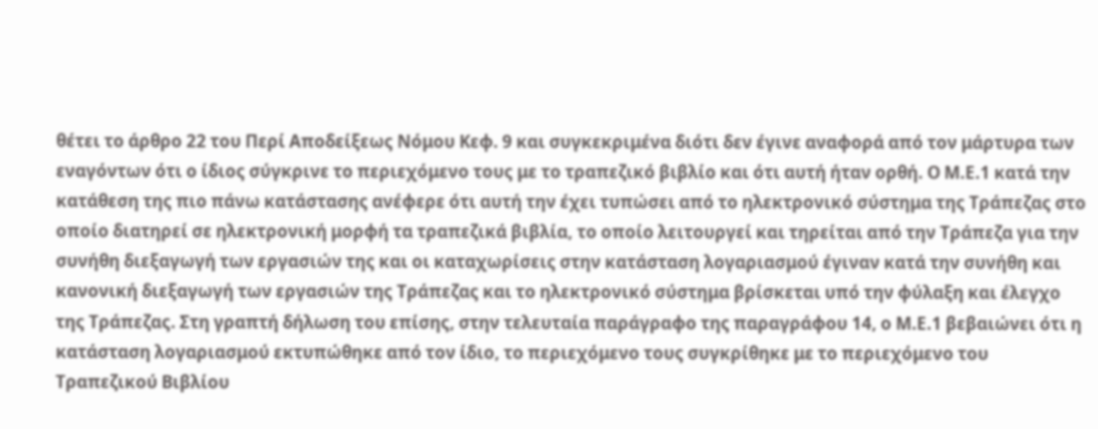θέτει το άρθρο 22 του Περί Αποδείξεως Νόμου Κεφ. 9 και συγκεκριμένα διότι δεν έγινε αναφορά από τον μάρτυρα των εναγόντων ότι ο ίδιος σύγκρινε το περιεχόμενο τους με το τραπεζικό βιβλίο και ότι αυτή ήταν ορθή. Ο Μ.Ε.1 κατά την κατάθεση της πιο πάνω κατάστασης ανέφερε ότι αυτή την έχει τυπώσει από το ηλεκτρονικό σύστημα της Τράπεζας στο οποίο διατηρεί σε ηλεκτρονική μορφή τα τραπεζικά βιβλία, το οποίο λειτουργεί και τηρείται από την Τράπεζα για την συνήθη διεξαγωγή των εργασιών της και οι καταχωρίσεις στην κατάσταση λογαριασμού έγιναν κατά την συνήθη και κανονική διεξαγωγή των εργασιών της Τράπεζας και το ηλεκτρονικό σύστημα βρίσκεται υπό την φύλαξη και έλεγχο της Τράπεζας. Στη γραπτή δήλωση του επίσης, στην τελευταία παράγραφο της παραγράφου 14, ο Μ.Ε.1 βεβαιώνει ότι η κατάσταση λογαριασμού εκτυπώθηκε από τον ίδιο, το περιεχόμενο τους συγκρίθηκε με το περιεχόμενο του Τραπεζικού Βιβλίου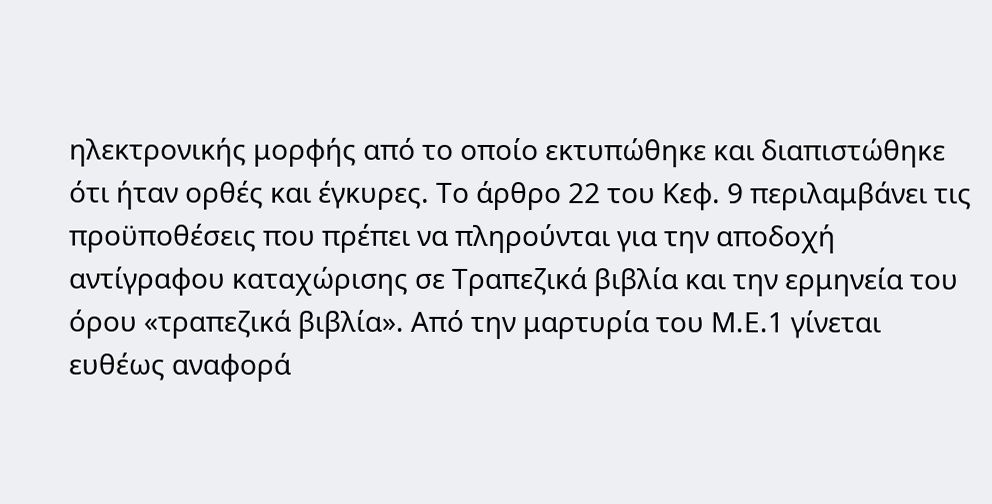ηλεκτρονικής μορφής από το οποίο εκτυπώθηκε και διαπιστώθηκε ότι ήταν ορθές και έγκυρες. Το άρθρο 22 του Κεφ. 9 περιλαμβάνει τις προϋποθέσεις που πρέπει να πληρούνται για την αποδοχή αντίγραφου καταχώρισης σε Τραπεζικά βιβλία και την ερμηνεία του όρου «τραπεζικά βιβλία». Από την μαρτυρία του Μ.Ε.1 γίνεται ευθέως αναφορά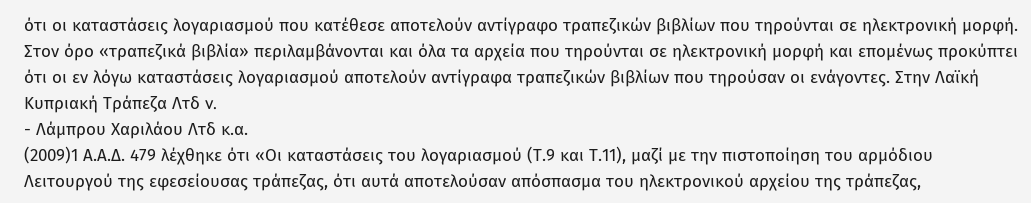ότι οι καταστάσεις λογαριασμού που κατέθεσε αποτελούν αντίγραφο τραπεζικών βιβλίων που τηρούνται σε ηλεκτρονική μορφή. Στον όρο «τραπεζικά βιβλία» περιλαμβάνονται και όλα τα αρχεία που τηρούνται σε ηλεκτρονική μορφή και επομένως προκύπτει ότι οι εν λόγω καταστάσεις λογαριασμού αποτελούν αντίγραφα τραπεζικών βιβλίων που τηρούσαν οι ενάγοντες. Στην Λαϊκή Κυπριακή Τράπεζα Λτδ v.
- Λάμπρου Χαριλάου Λτδ κ.α.
(2009)1 Α.Α.Δ. 479 λέχθηκε ότι «Οι καταστάσεις του λογαριασμού (Τ.9 και Τ.11), μαζί με την πιστοποίηση του αρμόδιου Λειτουργού της εφεσείουσας τράπεζας, ότι αυτά αποτελούσαν απόσπασμα του ηλεκτρονικού αρχείου της τράπεζας,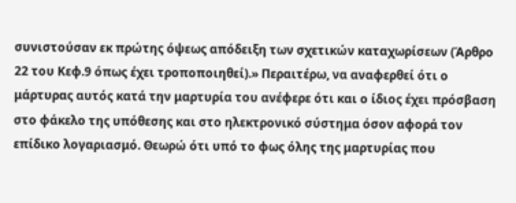συνιστούσαν εκ πρώτης όψεως απόδειξη των σχετικών καταχωρίσεων (Άρθρο 22 του Κεφ.9 όπως έχει τροποποιηθεί).» Περαιτέρω, να αναφερθεί ότι ο μάρτυρας αυτός κατά την μαρτυρία του ανέφερε ότι και ο ίδιος έχει πρόσβαση στο φάκελο της υπόθεσης και στο ηλεκτρονικό σύστημα όσον αφορά τον επίδικο λογαριασμό. Θεωρώ ότι υπό το φως όλης της μαρτυρίας που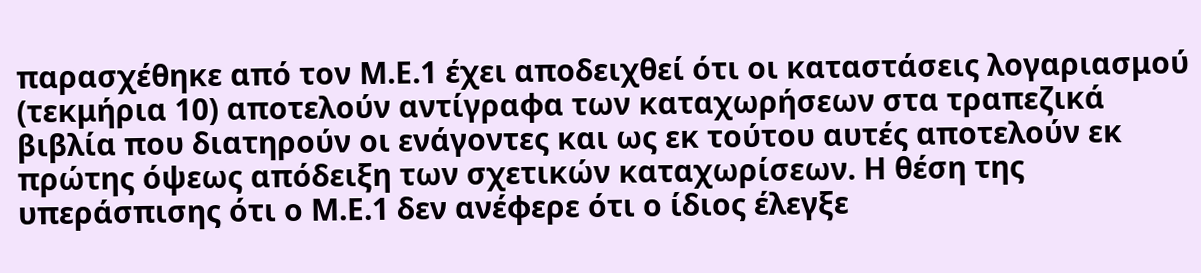παρασχέθηκε από τον Μ.Ε.1 έχει αποδειχθεί ότι οι καταστάσεις λογαριασμού (τεκμήρια 10) αποτελούν αντίγραφα των καταχωρήσεων στα τραπεζικά βιβλία που διατηρούν οι ενάγοντες και ως εκ τούτου αυτές αποτελούν εκ πρώτης όψεως απόδειξη των σχετικών καταχωρίσεων. Η θέση της υπεράσπισης ότι ο Μ.Ε.1 δεν ανέφερε ότι ο ίδιος έλεγξε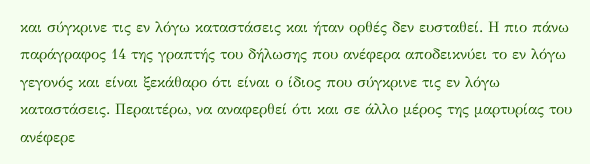και σύγκρινε τις εν λόγω καταστάσεις και ήταν ορθές δεν ευσταθεί. Η πιο πάνω παράγραφος 14 της γραπτής του δήλωσης που ανέφερα αποδεικνύει το εν λόγω γεγονός και είναι ξεκάθαρο ότι είναι ο ίδιος που σύγκρινε τις εν λόγω καταστάσεις. Περαιτέρω, να αναφερθεί ότι και σε άλλο μέρος της μαρτυρίας του ανέφερε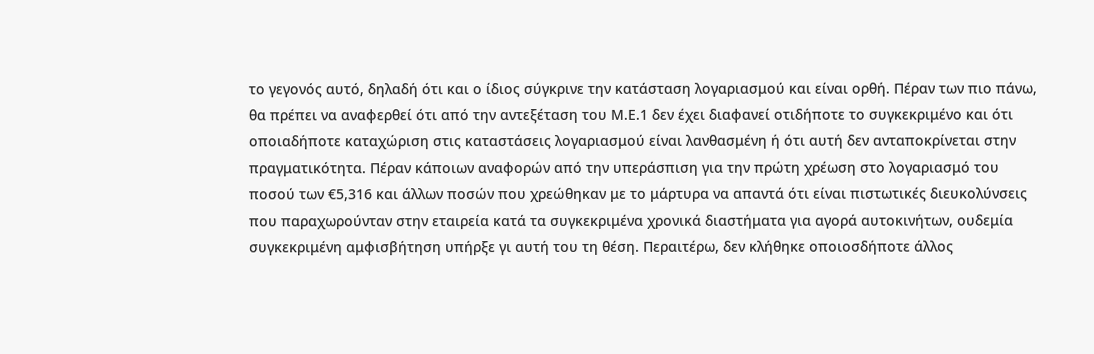το γεγονός αυτό, δηλαδή ότι και ο ίδιος σύγκρινε την κατάσταση λογαριασμού και είναι ορθή. Πέραν των πιο πάνω, θα πρέπει να αναφερθεί ότι από την αντεξέταση του Μ.Ε.1 δεν έχει διαφανεί οτιδήποτε το συγκεκριμένο και ότι οποιαδήποτε καταχώριση στις καταστάσεις λογαριασμού είναι λανθασμένη ή ότι αυτή δεν ανταποκρίνεται στην πραγματικότητα. Πέραν κάποιων αναφορών από την υπεράσπιση για την πρώτη χρέωση στο λογαριασμό του ποσού των €5,316 και άλλων ποσών που χρεώθηκαν με το μάρτυρα να απαντά ότι είναι πιστωτικές διευκολύνσεις που παραχωρούνταν στην εταιρεία κατά τα συγκεκριμένα χρονικά διαστήματα για αγορά αυτοκινήτων, ουδεμία συγκεκριμένη αμφισβήτηση υπήρξε γι αυτή του τη θέση. Περαιτέρω, δεν κλήθηκε οποιοσδήποτε άλλος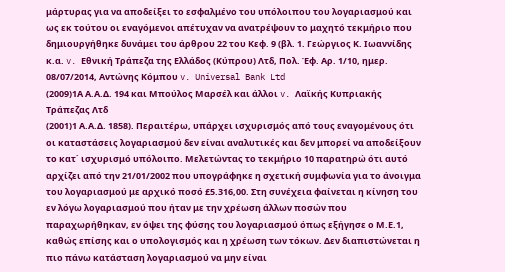μάρτυρας για να αποδείξει το εσφαλμένο του υπόλοιπου του λογαριασμού και ως εκ τούτου οι εναγόμενοι απέτυχαν να ανατρέψουν το μαχητό τεκμήριο που δημιουργήθηκε δυνάμει του άρθρου 22 του Κεφ. 9 (βλ. 1. Γεώργιος Κ. Ιωαννίδης κ.α. v. Εθνική Τράπεζα της Ελλάδος (Κύπρου) Λτδ, Πολ. Έφ. Αρ. 1/10, ημερ. 08/07/2014, Αντώνης Κόμπου v. Universal Bank Ltd
(2009)1Α Α.Α.Δ. 194 και Μπούλος Μαρσέλ και άλλοι v. Λαϊκής Κυπριακής Τράπεζας Λτδ
(2001)1 Α.Α.Δ. 1858). Περαιτέρω, υπάρχει ισχυρισμός από τους εναγομένους ότι οι καταστάσεις λογαριασμού δεν είναι αναλυτικές και δεν μπορεί να αποδείξουν το κατ΄ ισχυρισμό υπόλοιπο. Μελετώντας το τεκμήριο 10 παρατηρώ ότι αυτό αρχίζει από την 21/01/2002 που υπογράφηκε η σχετική συμφωνία για το άνοιγμα του λογαριασμού με αρχικό ποσό £5.316,00. Στη συνέχεια φαίνεται η κίνηση του εν λόγω λογαριασμού που ήταν με την χρέωση άλλων ποσών που παραχωρήθηκαν, εν όψει της φύσης του λογαριασμού όπως εξήγησε ο Μ.Ε.1, καθώς επίσης και ο υπολογισμός και η χρέωση των τόκων. Δεν διαπιστώνεται η πιο πάνω κατάσταση λογαριασμού να μην είναι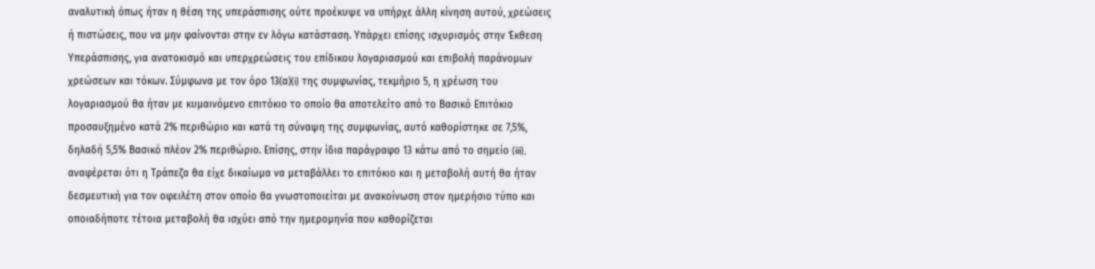αναλυτική όπως ήταν η θέση της υπεράσπισης ούτε προέκυψε να υπήρχε άλλη κίνηση αυτού, χρεώσεις ή πιστώσεις, που να μην φαίνονται στην εν λόγω κατάσταση. Υπάρχει επίσης ισχυρισμός στην Έκθεση Υπεράσπισης, για ανατοκισμό και υπερχρεώσεις του επίδικου λογαριασμού και επιβολή παράνομων χρεώσεων και τόκων. Σύμφωνα με τον όρο 13(α)(i) της συμφωνίας, τεκμήριο 5, η χρέωση του λογαριασμού θα ήταν με κυμαινόμενο επιτόκιο το οποίο θα αποτελείτο από το Βασικό Επιτόκιο προσαυξημένο κατά 2% περιθώριο και κατά τη σύναψη της συμφωνίας, αυτό καθορίστηκε σε 7,5%, δηλαδή 5,5% Βασικό πλέον 2% περιθώριο. Επίσης, στην ίδια παράγραφο 13 κάτω από το σημείο (iii), αναφέρεται ότι η Τράπεζα θα είχε δικαίωμα να μεταβάλλει το επιτόκιο και η μεταβολή αυτή θα ήταν δεσμευτική για τον οφειλέτη στον οποίο θα γνωστοποιείται με ανακοίνωση στον ημερήσιο τύπο και οποιαδήποτε τέτοια μεταβολή θα ισχύει από την ημερομηνία που καθορίζεται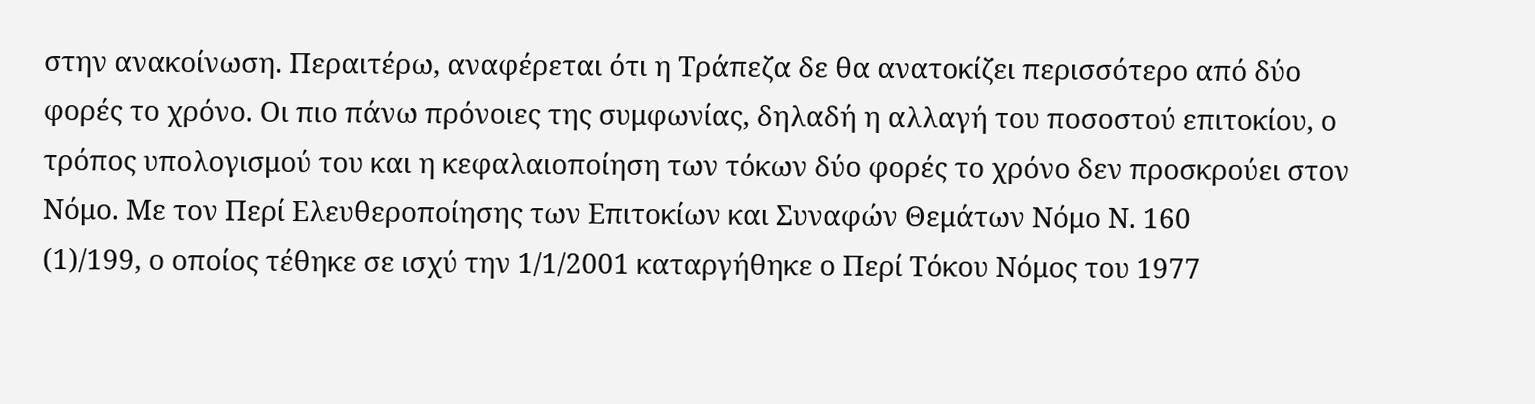στην ανακοίνωση. Περαιτέρω, αναφέρεται ότι η Τράπεζα δε θα ανατοκίζει περισσότερο από δύο φορές το χρόνο. Οι πιο πάνω πρόνοιες της συμφωνίας, δηλαδή η αλλαγή του ποσοστού επιτοκίου, ο τρόπος υπολογισμού του και η κεφαλαιοποίηση των τόκων δύο φορές το χρόνο δεν προσκρούει στον Νόμο. Με τον Περί Ελευθεροποίησης των Επιτοκίων και Συναφών Θεμάτων Νόμο Ν. 160
(1)/199, ο οποίος τέθηκε σε ισχύ την 1/1/2001 καταργήθηκε ο Περί Τόκου Νόμος του 1977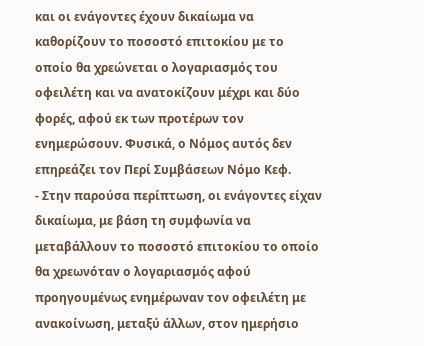και οι ενάγοντες έχουν δικαίωμα να καθορίζουν το ποσοστό επιτοκίου με το οποίο θα χρεώνεται ο λογαριασμός του οφειλέτη και να ανατοκίζουν μέχρι και δύο φορές, αφού εκ των προτέρων τον ενημερώσουν. Φυσικά, ο Νόμος αυτός δεν επηρεάζει τον Περί Συμβάσεων Νόμο Κεφ.
- Στην παρούσα περίπτωση, οι ενάγοντες είχαν δικαίωμα, με βάση τη συμφωνία να μεταβάλλουν το ποσοστό επιτοκίου το οποίο θα χρεωνόταν ο λογαριασμός αφού προηγουμένως ενημέρωναν τον οφειλέτη με ανακοίνωση, μεταξύ άλλων, στον ημερήσιο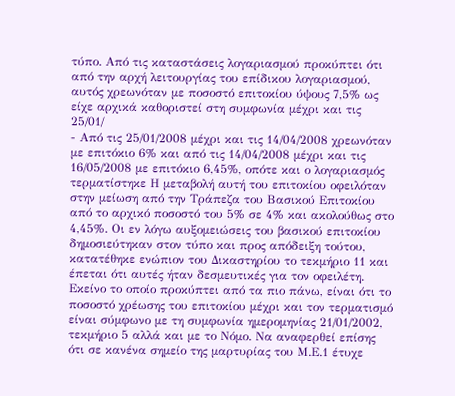τύπο. Από τις καταστάσεις λογαριασμού προκύπτει ότι από την αρχή λειτουργίας του επίδικου λογαριασμού, αυτός χρεωνόταν με ποσοστό επιτοκίου ύψους 7,5% ως είχε αρχικά καθοριστεί στη συμφωνία μέχρι και τις 25/01/
- Από τις 25/01/2008 μέχρι και τις 14/04/2008 χρεωνόταν με επιτόκιο 6% και από τις 14/04/2008 μέχρι και τις 16/05/2008 με επιτόκιο 6,45%, οπότε και ο λογαριασμός τερματίστηκε Η μεταβολή αυτή του επιτοκίου οφειλόταν στην μείωση από την Τράπεζα του Βασικού Επιτοκίου από το αρχικό ποσοστό του 5% σε 4% και ακολούθως στο 4,45%. Οι εν λόγω αυξομειώσεις του βασικού επιτοκίου δημοσιεύτηκαν στον τύπο και προς απόδειξη τούτου, κατατέθηκε ενώπιον του Δικαστηρίου το τεκμήριο 11 και έπεται ότι αυτές ήταν δεσμευτικές για τον οφειλέτη. Εκείνο το οποίο προκύπτει από τα πιο πάνω, είναι ότι το ποσοστό χρέωσης του επιτοκίου μέχρι και τον τερματισμό είναι σύμφωνο με τη συμφωνία ημερομηνίας 21/01/2002, τεκμήριο 5 αλλά και με το Νόμο. Να αναφερθεί επίσης ότι σε κανένα σημείο της μαρτυρίας του Μ.Ε.1 έτυχε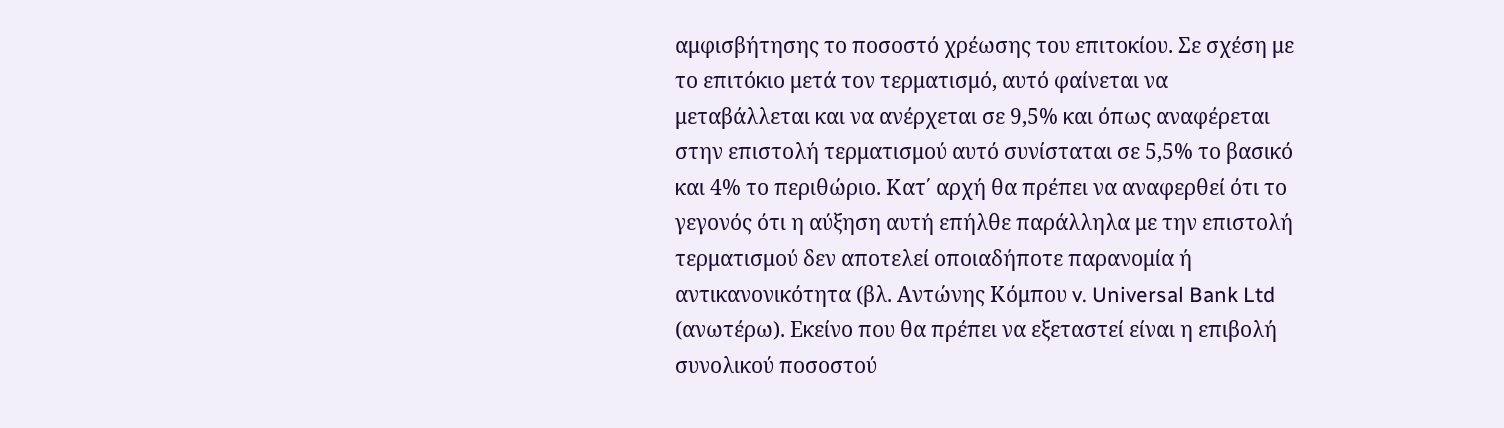αμφισβήτησης το ποσοστό χρέωσης του επιτοκίου. Σε σχέση με το επιτόκιο μετά τον τερματισμό, αυτό φαίνεται να μεταβάλλεται και να ανέρχεται σε 9,5% και όπως αναφέρεται στην επιστολή τερματισμού αυτό συνίσταται σε 5,5% το βασικό και 4% το περιθώριο. Κατ΄ αρχή θα πρέπει να αναφερθεί ότι το γεγονός ότι η αύξηση αυτή επήλθε παράλληλα με την επιστολή τερματισμού δεν αποτελεί οποιαδήποτε παρανομία ή αντικανονικότητα (βλ. Αντώνης Κόμπου v. Universal Bank Ltd (ανωτέρω). Εκείνο που θα πρέπει να εξεταστεί είναι η επιβολή συνολικού ποσοστού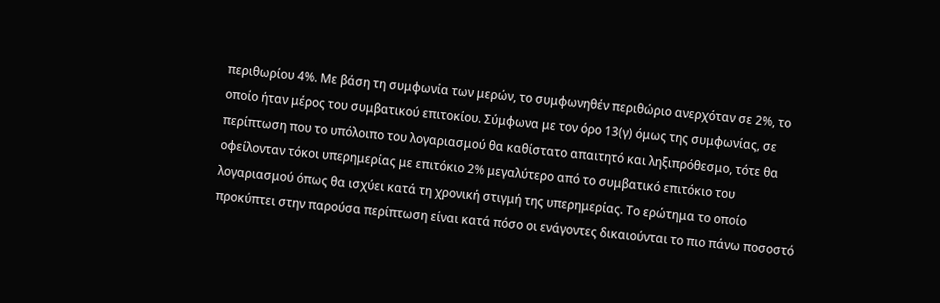περιθωρίου 4%. Με βάση τη συμφωνία των μερών, το συμφωνηθέν περιθώριο ανερχόταν σε 2%, το οποίο ήταν μέρος του συμβατικού επιτοκίου. Σύμφωνα με τον όρο 13(γ) όμως της συμφωνίας, σε περίπτωση που το υπόλοιπο του λογαριασμού θα καθίστατο απαιτητό και ληξιπρόθεσμο, τότε θα οφείλονταν τόκοι υπερημερίας με επιτόκιο 2% μεγαλύτερο από το συμβατικό επιτόκιο του λογαριασμού όπως θα ισχύει κατά τη χρονική στιγμή της υπερημερίας. Το ερώτημα το οποίο προκύπτει στην παρούσα περίπτωση είναι κατά πόσο οι ενάγοντες δικαιούνται το πιο πάνω ποσοστό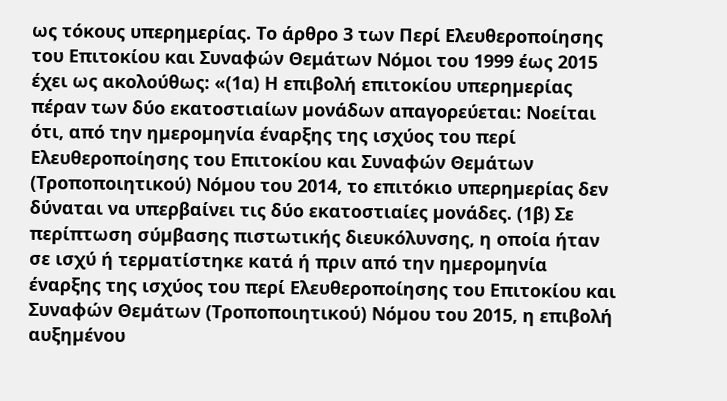ως τόκους υπερημερίας. Το άρθρο 3 των Περί Ελευθεροποίησης του Επιτοκίου και Συναφών Θεμάτων Νόμοι του 1999 έως 2015 έχει ως ακολούθως: «(1α) Η επιβολή επιτοκίου υπερηµερίας πέραν των δύο εκατοστιαίων µονάδων απαγορεύεται: Νοείται ότι, από την ηµεροµηνία έναρξης της ισχύος του περί Ελευθεροποίησης του Επιτοκίου και Συναφών Θεµάτων (Τροποποιητικού) Νόµου του 2014, το επιτόκιο υπερηµερίας δεν δύναται να υπερβαίνει τις δύο εκατοστιαίες µονάδες. (1β) Σε περίπτωση σύµβασης πιστωτικής διευκόλυνσης, η οποία ήταν σε ισχύ ή τερµατίστηκε κατά ή πριν από την ηµεροµηνία έναρξης της ισχύος του περί Ελευθεροποίησης του Επιτοκίου και Συναφών Θεµάτων (Τροποποιητικού) Νόµου του 2015, η επιβολή αυξηµένου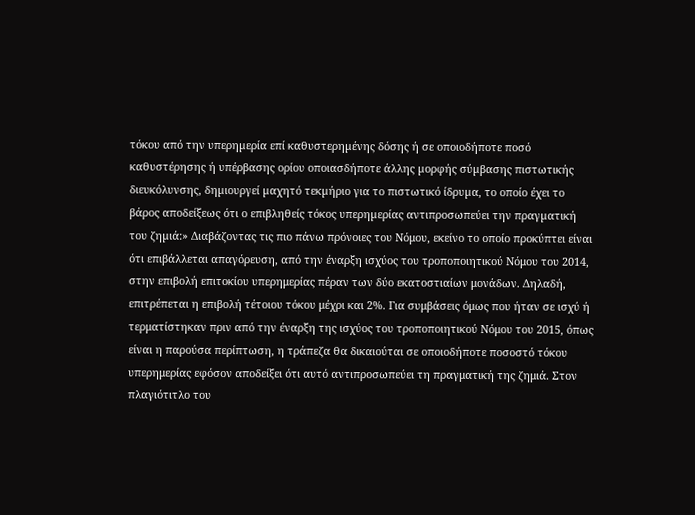τόκου από την υπερηµερία επί καθυστερηµένης δόσης ή σε οποιοδήποτε ποσό καθυστέρησης ή υπέρβασης ορίου οποιασδήποτε άλλης µορφής σύµβασης πιστωτικής διευκόλυνσης, δηµιουργεί µαχητό τεκµήριο για το πιστωτικό ίδρυµα, το οποίο έχει το βάρος αποδείξεως ότι ο επιβληθείς τόκος υπερηµερίας αντιπροσωπεύει την πραγµατική του ζηµιά:» Διαβάζοντας τις πιο πάνω πρόνοιες του Νόμου, εκείνο το οποίο προκύπτει είναι ότι επιβάλλεται απαγόρευση, από την έναρξη ισχύος του τροποποιητικού Νόμου του 2014, στην επιβολή επιτοκίου υπερημερίας πέραν των δύο εκατοστιαίων μονάδων. Δηλαδή, επιτρέπεται η επιβολή τέτοιου τόκου μέχρι και 2%. Για συμβάσεις όμως που ήταν σε ισχύ ή τερματίστηκαν πριν από την έναρξη της ισχύος του τροποποιητικού Νόμου του 2015, όπως είναι η παρούσα περίπτωση, η τράπεζα θα δικαιούται σε οποιοδήποτε ποσοστό τόκου υπερημερίας εφόσον αποδείξει ότι αυτό αντιπροσωπεύει τη πραγματική της ζημιά. Στον πλαγιότιτλο του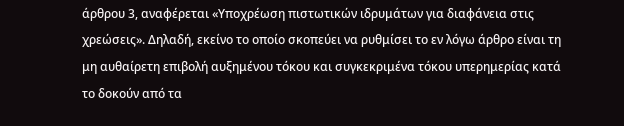άρθρου 3, αναφέρεται «Υποχρέωση πιστωτικών ιδρυμάτων για διαφάνεια στις χρεώσεις». Δηλαδή, εκείνο το οποίο σκοπεύει να ρυθμίσει το εν λόγω άρθρο είναι τη μη αυθαίρετη επιβολή αυξημένου τόκου και συγκεκριμένα τόκου υπερημερίας κατά το δοκούν από τα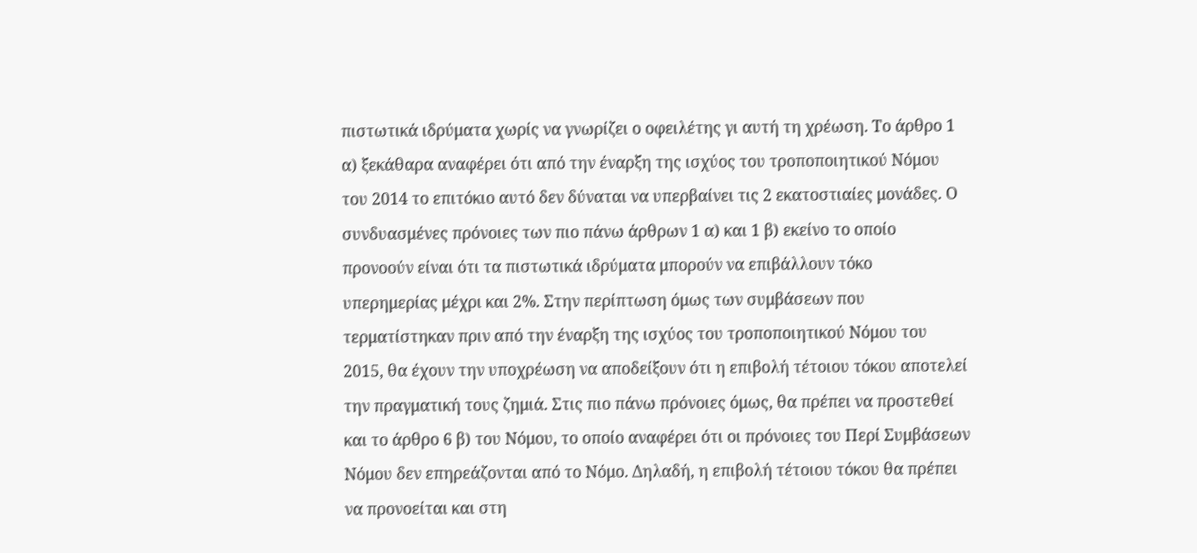πιστωτικά ιδρύματα χωρίς να γνωρίζει ο οφειλέτης γι αυτή τη χρέωση. Το άρθρο 1 α) ξεκάθαρα αναφέρει ότι από την έναρξη της ισχύος του τροποποιητικού Νόμου του 2014 το επιτόκιο αυτό δεν δύναται να υπερβαίνει τις 2 εκατοστιαίες μονάδες. Ο συνδυασμένες πρόνοιες των πιο πάνω άρθρων 1 α) και 1 β) εκείνο το οποίο προνοούν είναι ότι τα πιστωτικά ιδρύματα μπορούν να επιβάλλουν τόκο υπερημερίας μέχρι και 2%. Στην περίπτωση όμως των συμβάσεων που τερματίστηκαν πριν από την έναρξη της ισχύος του τροποποιητικού Νόμου του 2015, θα έχουν την υποχρέωση να αποδείξουν ότι η επιβολή τέτοιου τόκου αποτελεί την πραγματική τους ζημιά. Στις πιο πάνω πρόνοιες όμως, θα πρέπει να προστεθεί και το άρθρο 6 β) του Νόμου, το οποίο αναφέρει ότι οι πρόνοιες του Περί Συμβάσεων Νόμου δεν επηρεάζονται από το Νόμο. Δηλαδή, η επιβολή τέτοιου τόκου θα πρέπει να προνοείται και στη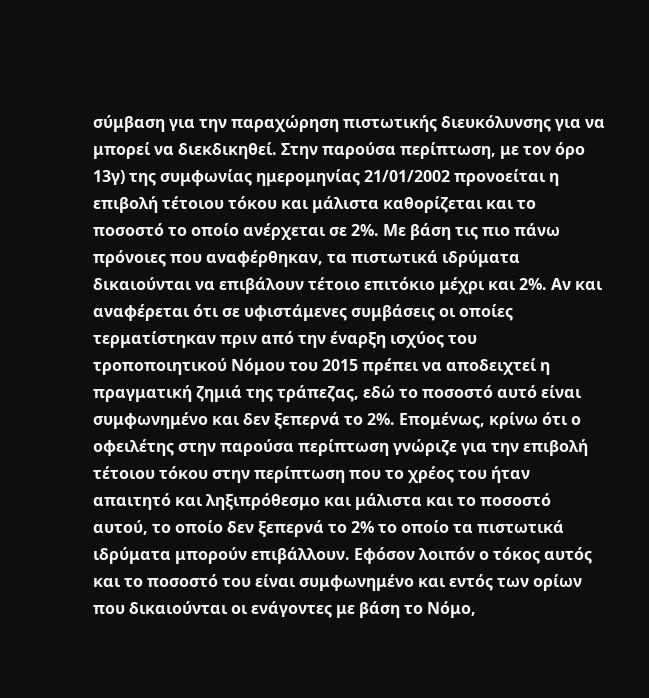σύμβαση για την παραχώρηση πιστωτικής διευκόλυνσης για να μπορεί να διεκδικηθεί. Στην παρούσα περίπτωση, με τον όρο 13γ) της συμφωνίας ημερομηνίας 21/01/2002 προνοείται η επιβολή τέτοιου τόκου και μάλιστα καθορίζεται και το ποσοστό το οποίο ανέρχεται σε 2%. Με βάση τις πιο πάνω πρόνοιες που αναφέρθηκαν, τα πιστωτικά ιδρύματα δικαιούνται να επιβάλουν τέτοιο επιτόκιο μέχρι και 2%. Αν και αναφέρεται ότι σε υφιστάμενες συμβάσεις οι οποίες τερματίστηκαν πριν από την έναρξη ισχύος του τροποποιητικού Νόμου του 2015 πρέπει να αποδειχτεί η πραγματική ζημιά της τράπεζας, εδώ το ποσοστό αυτό είναι συμφωνημένο και δεν ξεπερνά το 2%. Επομένως, κρίνω ότι ο οφειλέτης στην παρούσα περίπτωση γνώριζε για την επιβολή τέτοιου τόκου στην περίπτωση που το χρέος του ήταν απαιτητό και ληξιπρόθεσμο και μάλιστα και το ποσοστό αυτού, το οποίο δεν ξεπερνά το 2% το οποίο τα πιστωτικά ιδρύματα μπορούν επιβάλλουν. Εφόσον λοιπόν ο τόκος αυτός και το ποσοστό του είναι συμφωνημένο και εντός των ορίων που δικαιούνται οι ενάγοντες με βάση το Νόμο,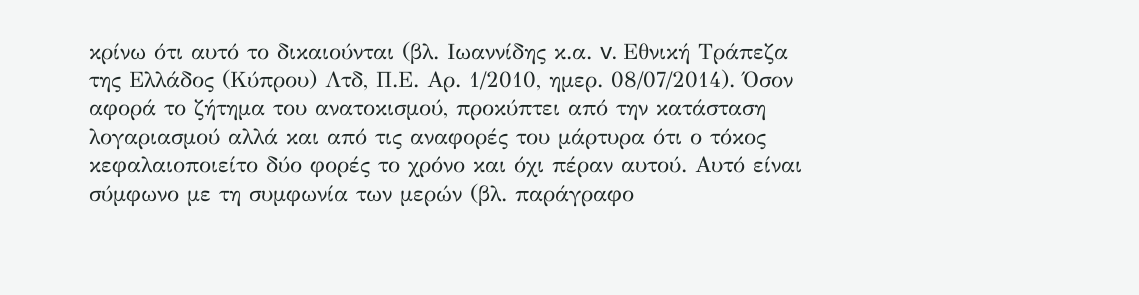κρίνω ότι αυτό το δικαιούνται (βλ. Ιωαννίδης κ.α. v. Εθνική Τράπεζα της Ελλάδος (Κύπρου) Λτδ, Π.Ε. Αρ. 1/2010, ημερ. 08/07/2014). Όσον αφορά το ζήτημα του ανατοκισμού, προκύπτει από την κατάσταση λογαριασμού αλλά και από τις αναφορές του μάρτυρα ότι ο τόκος κεφαλαιοποιείτο δύο φορές το χρόνο και όχι πέραν αυτού. Αυτό είναι σύμφωνο με τη συμφωνία των μερών (βλ. παράγραφο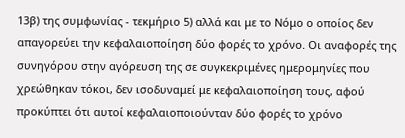13β) της συμφωνίας - τεκμήριο 5) αλλά και με το Νόμο ο οποίος δεν απαγορεύει την κεφαλαιοποίηση δύο φορές το χρόνο. Οι αναφορές της συνηγόρου στην αγόρευση της σε συγκεκριμένες ημερομηνίες που χρεώθηκαν τόκοι, δεν ισοδυναμεί με κεφαλαιοποίηση τους, αφού προκύπτει ότι αυτοί κεφαλαιοποιούνταν δύο φορές το χρόνο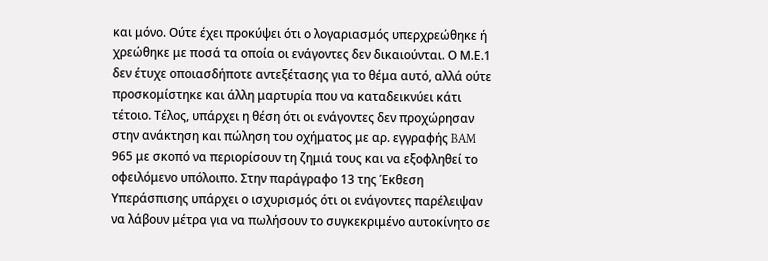και μόνο. Ούτε έχει προκύψει ότι ο λογαριασμός υπερχρεώθηκε ή χρεώθηκε με ποσά τα οποία οι ενάγοντες δεν δικαιούνται. Ο Μ.Ε.1 δεν έτυχε οποιασδήποτε αντεξέτασης για το θέμα αυτό, αλλά ούτε προσκομίστηκε και άλλη μαρτυρία που να καταδεικνύει κάτι τέτοιο. Τέλος, υπάρχει η θέση ότι οι ενάγοντες δεν προχώρησαν στην ανάκτηση και πώληση του οχήματος με αρ. εγγραφής BAM 965 με σκοπό να περιορίσουν τη ζημιά τους και να εξοφληθεί το οφειλόμενο υπόλοιπο. Στην παράγραφο 13 της Έκθεση Υπεράσπισης υπάρχει ο ισχυρισμός ότι οι ενάγοντες παρέλειψαν να λάβουν μέτρα για να πωλήσουν το συγκεκριμένο αυτοκίνητο σε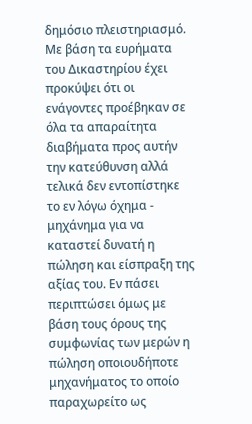δημόσιο πλειστηριασμό. Με βάση τα ευρήματα του Δικαστηρίου έχει προκύψει ότι οι ενάγοντες προέβηκαν σε όλα τα απαραίτητα διαβήματα προς αυτήν την κατεύθυνση αλλά τελικά δεν εντοπίστηκε το εν λόγω όχημα - μηχάνημα για να καταστεί δυνατή η πώληση και είσπραξη της αξίας του. Eν πάσει περιπτώσει όμως με βάση τους όρους της συμφωνίας των μερών η πώληση οποιουδήποτε μηχανήματος το οποίο παραχωρείτο ως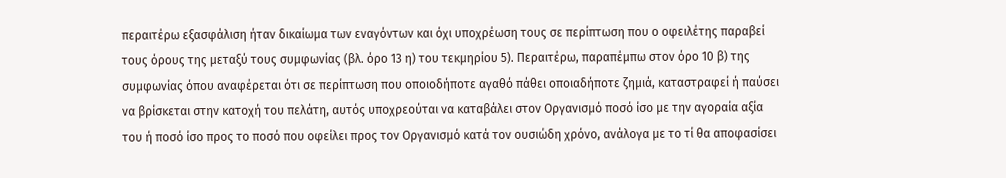περαιτέρω εξασφάλιση ήταν δικαίωμα των εναγόντων και όχι υποχρέωση τους σε περίπτωση που ο οφειλέτης παραβεί τους όρους της μεταξύ τους συμφωνίας (βλ. όρο 13 η) του τεκμηρίου 5). Περαιτέρω, παραπέμπω στον όρο 10 β) της συμφωνίας όπου αναφέρεται ότι σε περίπτωση που οποιοδήποτε αγαθό πάθει οποιαδήποτε ζημιά, καταστραφεί ή παύσει να βρίσκεται στην κατοχή του πελάτη, αυτός υποχρεούται να καταβάλει στον Οργανισμό ποσό ίσο με την αγοραία αξία του ή ποσό ίσο προς το ποσό που οφείλει προς τον Οργανισμό κατά τον ουσιώδη χρόνο, ανάλογα με το τί θα αποφασίσει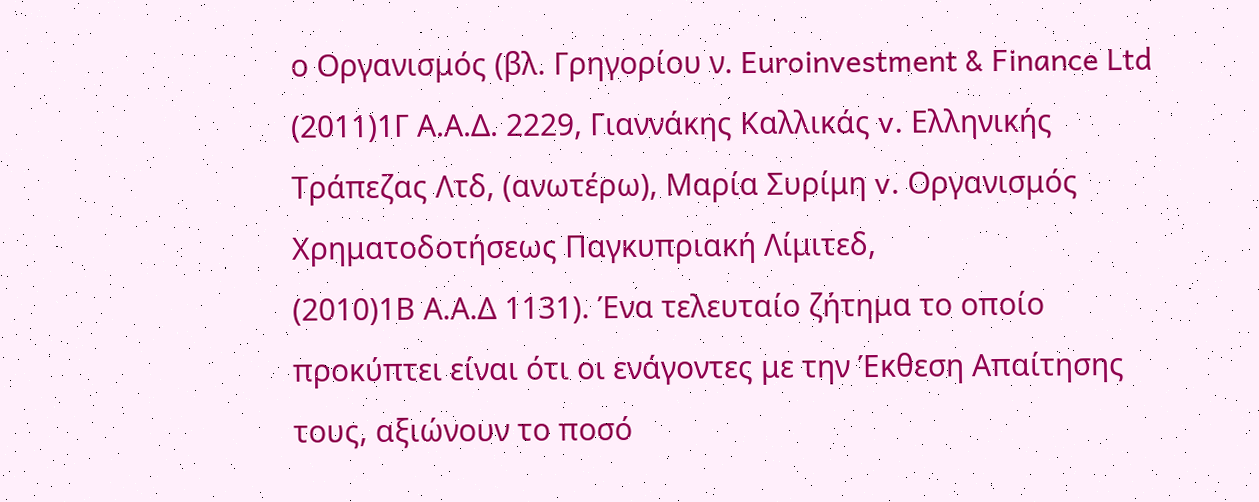ο Οργανισμός (βλ. Γρηγορίου ν. Euroinvestment & Finance Ltd
(2011)1Γ Α.Α.Δ. 2229, Γιαννάκης Καλλικάς v. Ελληνικής Τράπεζας Λτδ, (ανωτέρω), Μαρία Συρίμη v. Οργανισμός Χρηματοδοτήσεως Παγκυπριακή Λίμιτεδ,
(2010)1Β Α.Α.Δ 1131). Ένα τελευταίο ζήτημα το οποίο προκύπτει είναι ότι οι ενάγοντες με την Έκθεση Απαίτησης τους, αξιώνουν το ποσό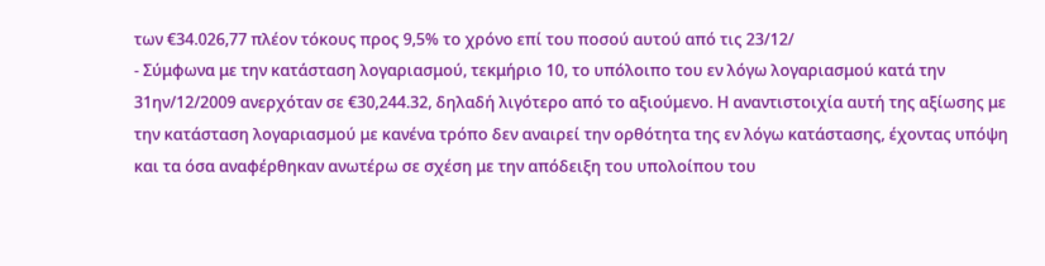των €34.026,77 πλέον τόκους προς 9,5% το χρόνο επί του ποσού αυτού από τις 23/12/
- Σύμφωνα με την κατάσταση λογαριασμού, τεκμήριο 10, το υπόλοιπο του εν λόγω λογαριασμού κατά την 31ην/12/2009 ανερχόταν σε €30,244.32, δηλαδή λιγότερο από το αξιούμενο. Η αναντιστοιχία αυτή της αξίωσης με την κατάσταση λογαριασμού με κανένα τρόπο δεν αναιρεί την ορθότητα της εν λόγω κατάστασης, έχοντας υπόψη και τα όσα αναφέρθηκαν ανωτέρω σε σχέση με την απόδειξη του υπολοίπου του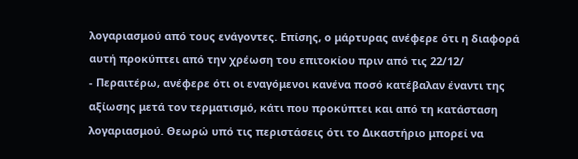λογαριασμού από τους ενάγοντες. Επίσης, ο μάρτυρας ανέφερε ότι η διαφορά αυτή προκύπτει από την χρέωση του επιτοκίου πριν από τις 22/12/
- Περαιτέρω, ανέφερε ότι οι εναγόμενοι κανένα ποσό κατέβαλαν έναντι της αξίωσης μετά τον τερματισμό, κάτι που προκύπτει και από τη κατάσταση λογαριασμού. Θεωρώ υπό τις περιστάσεις ότι το Δικαστήριο μπορεί να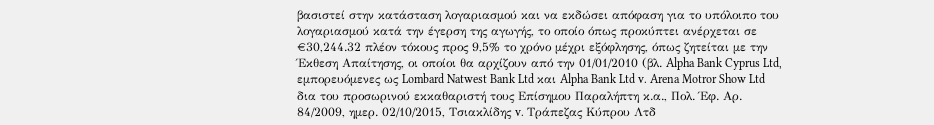βασιστεί στην κατάσταση λογαριασμού και να εκδώσει απόφαση για το υπόλοιπο του λογαριασμού κατά την έγερση της αγωγής, το οποίο όπως προκύπτει ανέρχεται σε €30,244.32 πλέον τόκους προς 9,5% το χρόνο μέχρι εξόφλησης, όπως ζητείται με την Έκθεση Απαίτησης, οι οποίοι θα αρχίζουν από την 01/01/2010 (βλ. Alpha Bank Cyprus Ltd, εμπορευόμενες ως Lombard Natwest Bank Ltd και Alpha Bank Ltd v. Arena Motror Show Ltd δια του προσωρινού εκκαθαριστή τους Επίσημου Παραλήπτη κ.α., Πολ. Έφ. Αρ. 84/2009, ημερ. 02/10/2015, Τσιακλίδης v. Τράπεζας Κύπρου Λτδ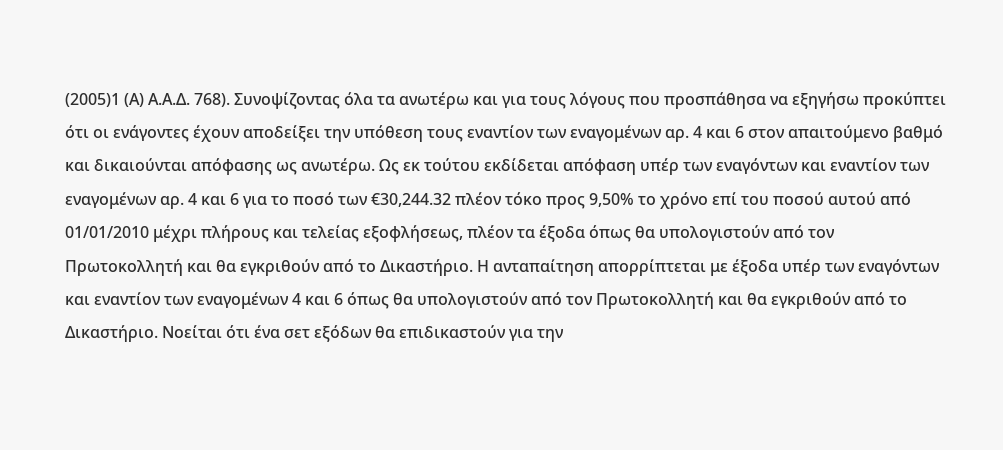(2005)1 (Α) Α.Α.Δ. 768). Συνοψίζοντας όλα τα ανωτέρω και για τους λόγους που προσπάθησα να εξηγήσω προκύπτει ότι οι ενάγοντες έχουν αποδείξει την υπόθεση τους εναντίον των εναγομένων αρ. 4 και 6 στον απαιτούμενο βαθμό και δικαιούνται απόφασης ως ανωτέρω. Ως εκ τούτου εκδίδεται απόφαση υπέρ των εναγόντων και εναντίον των εναγομένων αρ. 4 και 6 για το ποσό των €30,244.32 πλέον τόκο προς 9,50% το χρόνο επί του ποσού αυτού από 01/01/2010 μέχρι πλήρους και τελείας εξοφλήσεως, πλέον τα έξοδα όπως θα υπολογιστούν από τον Πρωτοκολλητή και θα εγκριθούν από το Δικαστήριο. Η ανταπαίτηση απορρίπτεται με έξοδα υπέρ των εναγόντων και εναντίον των εναγομένων 4 και 6 όπως θα υπολογιστούν από τον Πρωτοκολλητή και θα εγκριθούν από το Δικαστήριο. Νοείται ότι ένα σετ εξόδων θα επιδικαστούν για την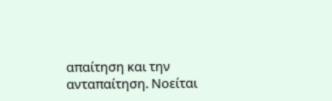απαίτηση και την ανταπαίτηση. Νοείται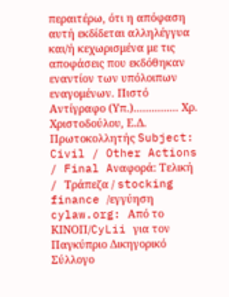περαιτέρω, ότι η απόφαση αυτή εκδίδεται αλληλέγγυα και/ή κεχωρισμένα με τις αποφάσεις που εκδόθηκαν εναντίον των υπόλοιπων εναγομένων. Πιστό Αντίγραφο (Υπ.)............... Χρ. Χριστοδούλου, Ε.Δ. Πρωτοκολλητής Subject: Civil / Other Actions / Final Aναφορά: Τελική / Tράπεζα / stocking finance /εγγύηση cylaw.org: Από το ΚΙΝOΠ/CyLii για τον Παγκύπριο Δικηγορικό Σύλλογο